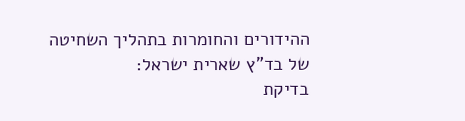ההידורים והחומרות בתהליך השחיטה
של בד"ץ שארית ישראל:
בדיקת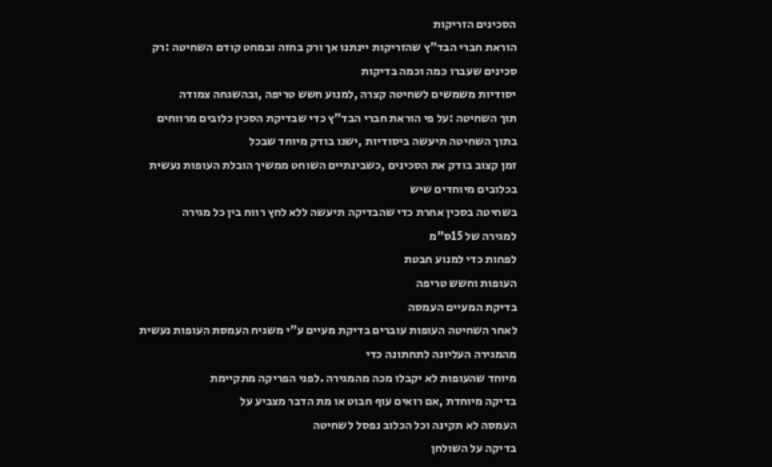הסכינים הזריקות
הוראת חברי הבד"ץ שהזריקות יינתנו אך ורק בחזה ובמחט קודם השחיטה :רק סכינים שעברו כמה וכמה בדיקות
יסודיות משמשים לשחיטה קצרה ,למנוע חשש טריפה ,ובהשגחה צמודה
תוך השחיטה :על פי הוראת חברי הבד"ץ כדי שבדיקת הסכין כלובים מרווחים
בתוך השחיטה תיעשה ביסודיות ,ישנו בודק מיוחד שבכל
זמן קצוב בודק את הסכינים ,כשבינתיים השוחט ממשיך הובלת העופות נעשית
בכלובים מיוחדים שיש
בשחיטה בסכין אחרת כדי שהבדיקה תיעשה ללא לחץ רווח בין כל מגירה
למגירה של 15ס"מ
לפחות כדי למנוע חבטת
העופות וחשש טריפה
בדיקת המעיים העמסה
לאחר השחיטה העופות עוברים בדיקת מעיים ע"י משגיח העמסת העופות נעשית מהמגירה העליונה לתחתונה כדי
מיוחד שהעופות לא יקבלו מכה מהמגירה .לפני הפריקה מתקיימת
בדיקה מיוחדת ,אם רואים עוף חבוט או מת הדבר מצביע על
העמסה לא תקינה וכל הכלוב נפסל לשחיטה
בדיקה על השולחן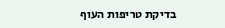בדיקת טריפות העוף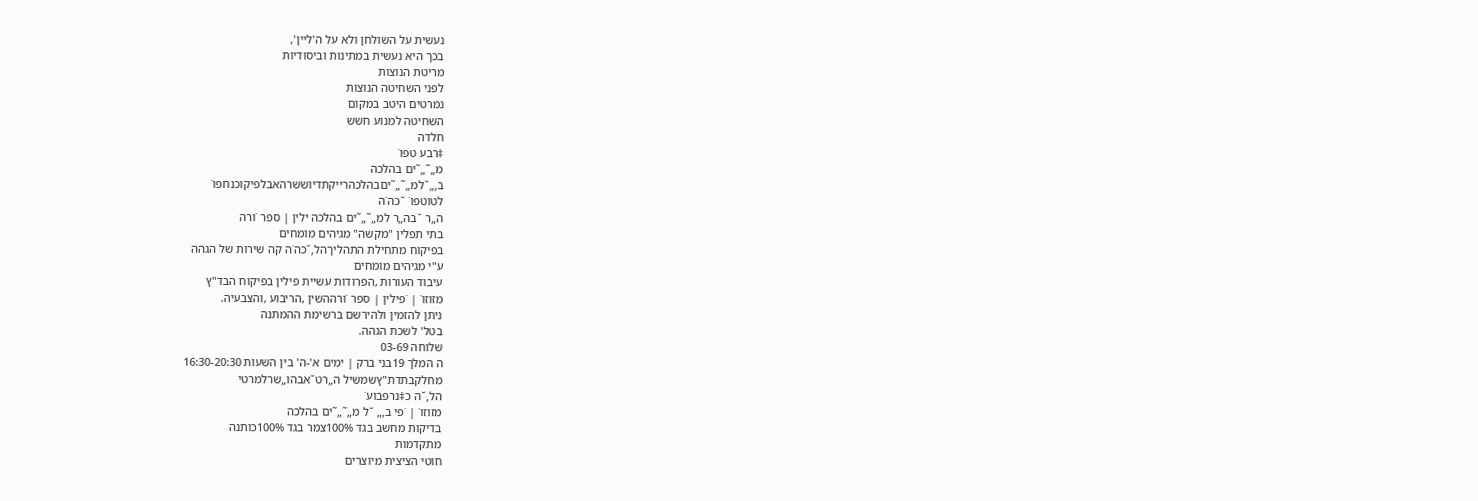נעשית על השולחן ולא על ה'ליין',
בכך היא נעשית במתינות וביסודיות
מריטת הנוצות
לפני השחיטה הנוצות
נמרטים היטב במקום
השחיטה למנוע חשש
חלדה
‡רבע טפו˙
מ„˜„˜ים בהלכה
ב‚„˘למ„˜„˜יםבהלכהרייקתדיוששרהאבלפיקוכנחפו˙
לטוטפו˙ ˘כה˙ה
ה„ר ˘בה„ר למ„˜„˜ים בהלכה ילין | ספר ˙ורה
בתי תפלין "מקשה" מגיהים מומחים
בפיקוח מתחילת התהליךהל‚˘כה˙ה קה שירות של הגהה
ע"י מגיהים מומחים
עיבוד העורות ,הפרודות עשיית פילין בפיקוח הבד"ץ
מזוזו˙ | ˙פילין | ספר ˙ורההשין ,הריבוע ,והצבעיה.
ניתן להזמין ולהירשם ברשימת ההמתנה
בטל' לשכת הגהה.
שלוחה 03-69
ה המלך 19בני ברק | ימים א'-ה' בין השעות 16:30-20:30
מחלקבתדת"ץשמשיל ה„רט˘אבהו„שרלמרטי
הל‚˘ה כ‡נרפבוע˙
מזוזו˙ | ˙פי ב‚„ ˘ל מ„˜„˜ים בהלכה
בדיקות מחשב בגד 100%צמר בגד 100%כותנה
מתקדמות
חוטי הציצית מיוצרים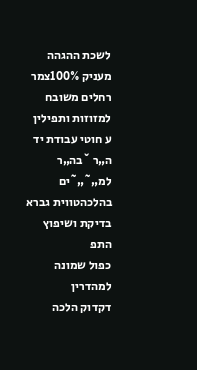לשכת ההגהה מעניק 100%צמר רחלים משובח
למזוזות ותפילין ע חוטי עבודת יד ה„ר ˘בה„ר למ„˜„˜ים בהלכהטווית גברא
בדיקת ושיפוץ התפ
כפול שמונה למהדרין
דקדוק הלכה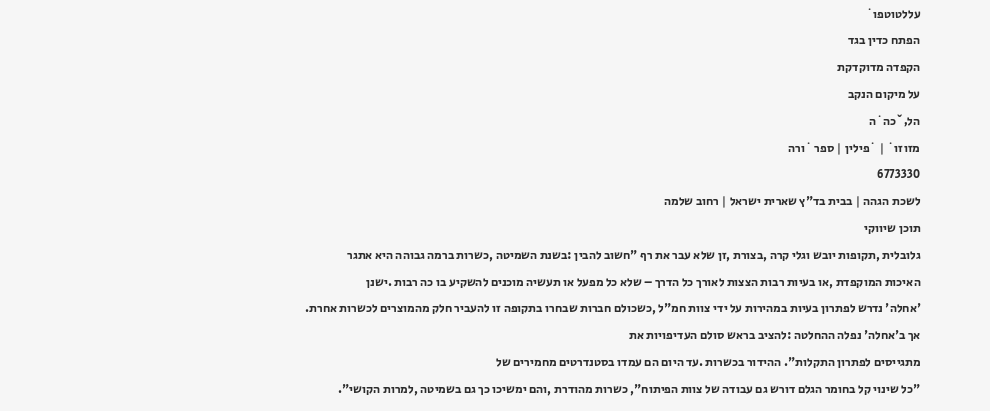עללטוטפו˙
הפתח כדין בגד
הקפדה מדוקדקת
על מיקום הנקב
הל‚˘כה˙ה
מזוזו˙ | ˙פילין | ספר ˙ורה
6773330
לשכת הגהה | בבית בד"ץ שארית ישראל | רחוב שלמה
תוכן שיווקי
גלובלית ,תקופות יובש וגלי קרה ,בצורת ,זן שלא עבר את רף "חשוב להבין :בשנת השמיטה ,כשרות ברמה גבוהה היא אתגר
האיכות המוקפדת ,או בעיות רבות הצצות לאורך כל הדרך – שלא כל מפעל או תעשיה מוכנים להשקיע בו כה רבות .ישנן
'אחלה' נדרש לפתרון בעיות במהירות על ידי צוות חמ"ל ,כשכולם חברות שבחרו בתקופה זו להעביר חלק מהמוצרים לכשרות אחרת.
אך ב'אחלה' נפלה ההחלטה :להציב בראש סולם העדיפויות את
מתגייסים לפתרון התקלות". ההידור בכשרות .עד היום הם עמדו בסטנדרטים מחמירים של
"כל שינוי קל בחומר הגלם דורש גם עבודה של צוות הפיתוח", כשרות מהודרת ,והם ימשיכו כך גם בשמיטה ,למרות הקושי".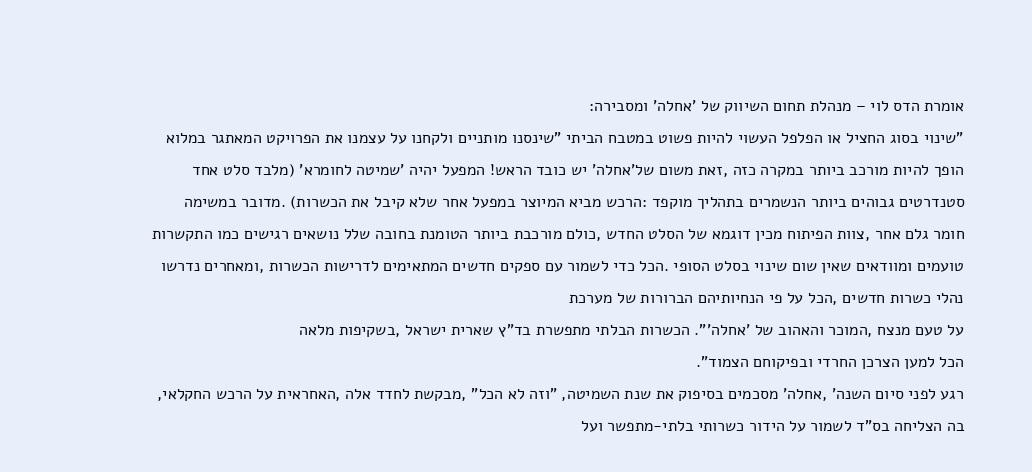אומרת הדס לוי – מנהלת תחום השיווק של 'אחלה' ומסבירה:
"שינוי בסוג החציל או הפלפל העשוי להיות פשוט במטבח הביתי "שינסנו מותניים ולקחנו על עצמנו את הפרויקט המאתגר במלוא
הופך להיות מורכב ביותר במקרה כזה ,זאת משום של'אחלה' יש כובד הראש! המפעל יהיה 'שמיטה לחומרא' (מלבד סלט אחד
סטנדרטים גבוהים ביותר הנשמרים בתהליך מוקפד :הרכש מביא המיוצר במפעל אחר שלא קיבל את הכשרות) .מדובר במשימה
חומר גלם אחר ,צוות הפיתוח מכין דוגמא של הסלט החדש ,כולם מורכבת ביותר הטומנת בחובה שלל נושאים רגישים כמו התקשרות
טועמים ומוודאים שאין שום שינוי בסלט הסופי .הכל כדי לשמור עם ספקים חדשים המתאימים לדרישות הכשרות ,ומאחרים נדרשו
נהלי כשרות חדשים ,הכל על פי הנחיותיהם הברורות של מערכת
על טעם מנצח ,המוכר והאהוב של 'אחלה'". הכשרות הבלתי מתפשרת בד"ץ שארית ישראל ,בשקיפות מלאה
הכל למען הצרכן החרדי ובפיקוחם הצמוד".
רגע לפני סיום השנה' ,אחלה' מסכמים בסיפוק את שנת השמיטה, "וזה לא הכל" ,מבקשת לחדד אלה ,האחראית על הרכש החקלאי,
בה הצליחה בס"ד לשמור על הידור כשרותי בלתי-מתפשר ועל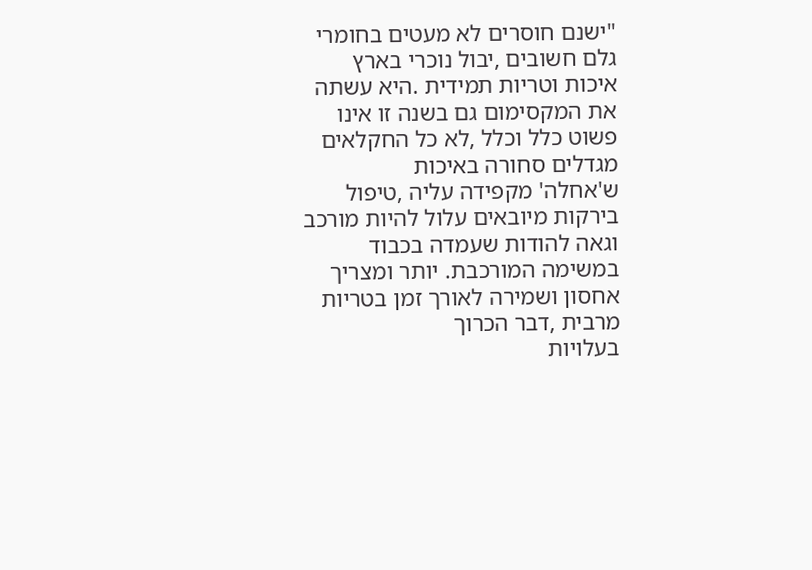"ישנם חוסרים לא מעטים בחומרי גלם חשובים ,יבול נוכרי בארץ
איכות וטריות תמידית .היא עשתה את המקסימום גם בשנה זו אינו פשוט כלל וכלל ,לא כל החקלאים מגדלים סחורה באיכות
ש'אחלה' מקפידה עליה ,טיפול בירקות מיובאים עלול להיות מורכב
וגאה להודות שעמדה בכבוד במשימה המורכבת. יותר ומצריך אחסון ושמירה לאורך זמן בטריות מרבית ,דבר הכרוך
בעלויות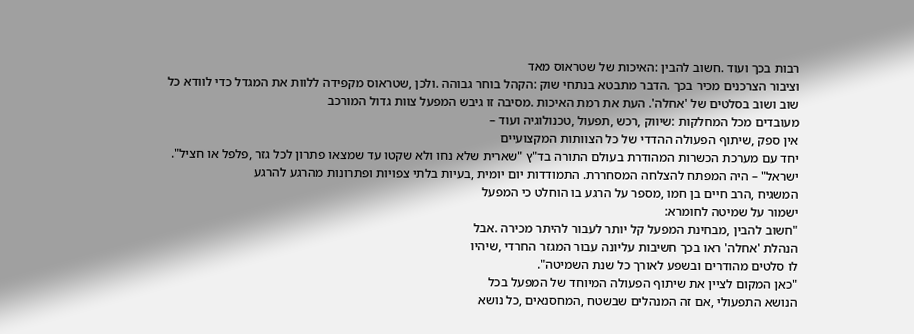רבות בכך ועוד .חשוב להבין :האיכות של שטראוס מאד
וציבור הצרכנים מכיר בכך .הדבר מתבטא בנתחי שוק :הקהל בוחר גבוהה .ולכן ,שטראוס מקפידה ללוות את המגדל כדי לוודא כל
שוב ושוב בסלטים של 'אחלה'. העת את רמת האיכות .מסיבה זו גיבש המפעל צוות גדול המורכב
מעובדים מכל המחלקות :שיווק ,רכש ,תפעול ,טכנולוגיה ועוד –
אין ספק ,שיתוף הפעולה ההדדי של כל הצוותות המקצועיים
יחד עם מערכת הכשרות המהודרת בעולם התורה בד"ץ "שארית שלא נחו ולא שקטו עד שמצאו פתרון לכל גזר ,פלפל או חציל".
ישראל" – היה המפתח להצלחה המסחררת. התמודדות יום יומית ,בעיות בלתי צפויות ופתרונות מהרגע להרגע
המשגיח ,הרב חיים בן חמו ,מספר על הרגע בו הוחלט כי המפעל
ישמור על שמיטה לחומרא:
"חשוב להבין ,מבחינת המפעל קל יותר לעבור להיתר מכירה .אבל
הנהלת 'אחלה' ראו בכך חשיבות עליונה עבור המגזר החרדי ,שיהיו
לו סלטים מהודרים ובשפע לאורך כל שנת השמיטה".
"כאן המקום לציין את שיתוף הפעולה המיוחד של המפעל בכל
הנושא התפעולי ,אם זה המנהלים שבשטח ,המחסנאים ,כל נושא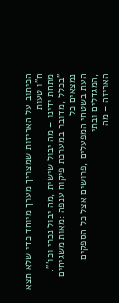הכיתוב על האריזות שמצריך מערך מיוחד כדי שלא תצא ח"ו טעות
מתחת ידינו – מה יבול שישית ,מה יבול נכרי וכו'".
"בכלל ,מדובר במערכת פיקוח ענפה :מאות משגיחים נמצאים כל
העת בשטחי המפעלים ,פרושים אצל כל הספקים ,המגדלים ובתי
האריזה – מה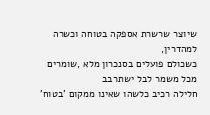שיוצר שרשרת אספקה בטוחה וכשרה למהדרין,
כשכולם פועלים בסנכרון מלא ,שומרים מכל משמר לבל ישתרבב
חלילה רכיב כלשהו שאינו ממקום 'בטוח'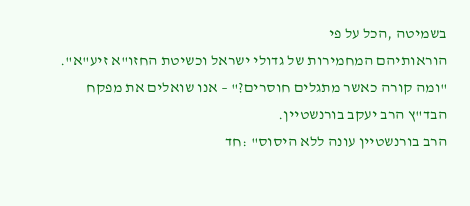בשמיטה ,הכל על פי
הוראותיהם המחמירות של גדולי ישראל וכשיטת החזו"א זיע"א".
"ומה קורה כאשר מתגלים חוסרים?" – אנו שואלים את מפקח
הבד"ץ הרב יעקב בורנשטיין.
הרב בורנשטיין עונה ללא היסוס" :חד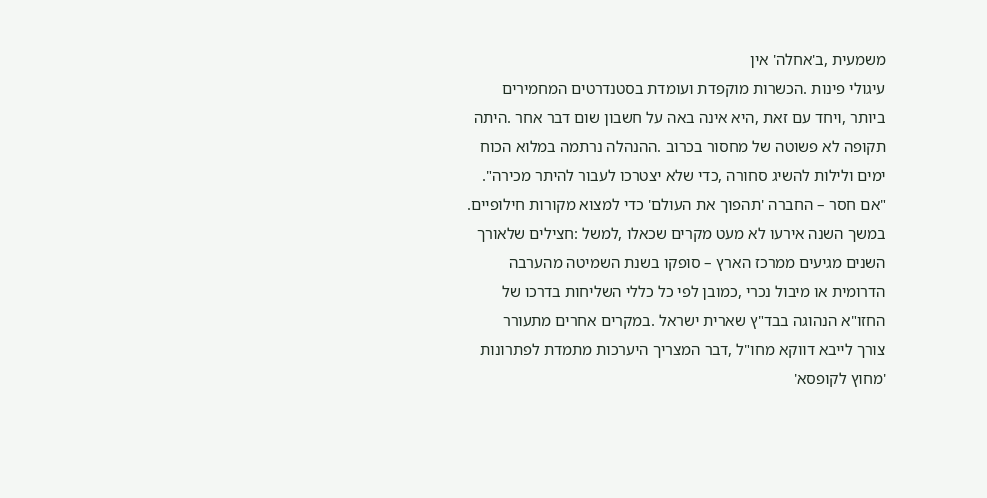משמעית ,ב'אחלה' אין
עיגולי פינות .הכשרות מוקפדת ועומדת בסטנדרטים המחמירים
ביותר ,ויחד עם זאת ,היא אינה באה על חשבון שום דבר אחר .היתה
תקופה לא פשוטה של מחסור בכרוב .ההנהלה נרתמה במלוא הכוח
ימים ולילות להשיג סחורה ,כדי שלא יצטרכו לעבור להיתר מכירה".
"אם חסר – החברה 'תהפוך את העולם' כדי למצוא מקורות חילופיים.
במשך השנה אירעו לא מעט מקרים שכאלו ,למשל :חצילים שלאורך
השנים מגיעים ממרכז הארץ – סופקו בשנת השמיטה מהערבה
הדרומית או מיבול נכרי ,כמובן לפי כל כללי השליחות בדרכו של
החזו"א הנהוגה בבד"ץ שארית ישראל .במקרים אחרים מתעורר
צורך לייבא דווקא מחו"ל ,דבר המצריך היערכות מתמדת לפתרונות
'מחוץ לקופסא'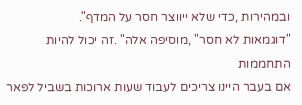ובמהירות ,כדי שלא ייווצר חסר על המדף".
"דוגמאות לא חסר" ,מוסיפה אלה" .זה יכול להיות התחממות
אם בעבר היינו צריכים לעבוד שעות ארוכות בשביל לפאר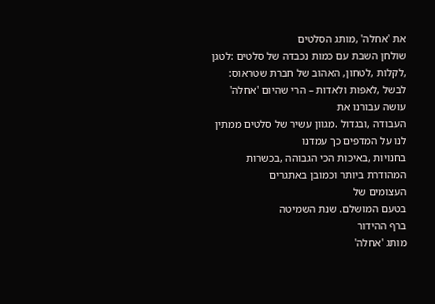את 'אחלה' ,מותג הסלטים
שולחן השבת עם כמות נכבדה של סלטים :לטגן ,לקלות ,לטחון, האהוב של חברת שטראוס:
לבשל ,לאפות ולאדות – הרי שהיום 'אחלה' עושה עבורנו את
העבודה ,ובגדול .מגוון עשיר של סלטים ממתין לנו על המדפים כך עמדנו
בחנויות ,באיכות הכי הגבוהה ,בכשרות המהודרת ביותר וכמובן באתגרים
העצומים של
בטעם המושלם. שנת השמיטה
ברף ההידור
מותג 'אחלה'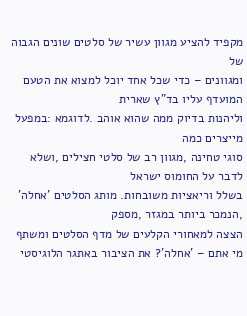מקפיד להציע מגוון עשיר של סלטים שונים הגבוה של
ומגוונים – כדי שכל אחד יוכל למצוא את הטעם המועדף עליו בד"ץ שארית
וליהנות בדיוק ממה שהוא אוהב .לדוגמא :במפעל מייצרים כמה
סוגי טחינה ,מגוון רב של סלטי חצילים ,ושלא לדבר על החומוס ישראל
בשלל וריאציות משובחות. מותג הסלטים 'אחלה' ,הנמכר ביותר במגזר ,מספק
הצצה למאחורי הקלעים של מדף הסלטים ומשתף
מי אתם – 'אחלה'? את הציבור באתגר הלוגיסטי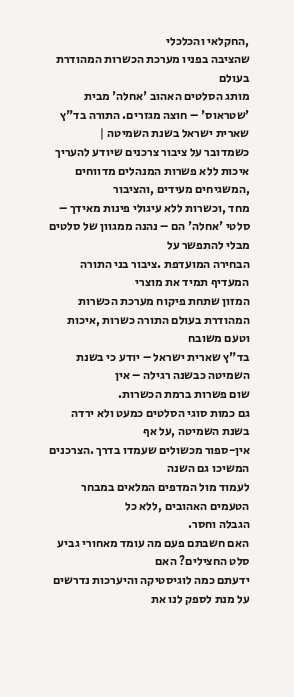,החקלאי והכלכלי
שהציבה בפניו מערכת הכשרות המהודרת בעולם
מותג הסלטים האהוב 'אחלה' מבית 'שטראוס' – חוצה מגזרים. התורה בד"ץ שארית ישראל בשנת השמיטה |
כשמדובר על ציבור צרכנים שיודע להעריך איכות ללא פשרות המנהלים מדווחים ,המשגיחים מעידים ,והציבור
מחד ,וכשרות ללא עיגולי פינות מאידך – סלטי 'אחלה' הם – נהנה ממגוון של סלטים מבלי להתפשר על
הבחירה המועדפת .ציבור בני התורה המעדיף תמיד את מוצרי
המזון שתחת פיקוח מערכת הכשרות המהודרת בעולם התורה כשרות ,איכות וטעם משובח
בד"ץ שארית ישראל – יודע כי בשנת השמיטה כבשנה רגילה – אין
שום פשרות ברמת הכשרות.
גם כמות סוגי הסלטים כמעט ולא ירדה בשנת השמיטה ,על אף
אין-ספור מכשולים שעמדו בדרך .הצרכנים המשיכו גם השנה
לעמוד מול המדפים המלאים במבחר הטעמים האהובים ,ללא כל
הגבלה וחסר.
האם חשבתם פעם מה עומד מאחורי גביע סלט החצילים? האם
ידעתם כמה לוגיסטיקה והיערכות נדרשים על מנת לספק לנו את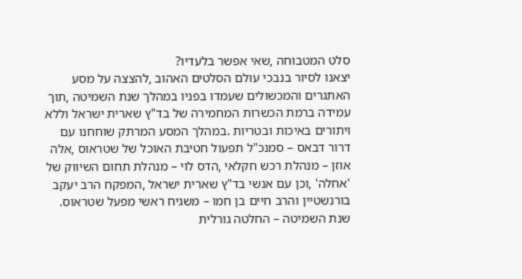סלט המטבוחה ,שאי אפשר בלעדיו?
יצאנו לסיור בנבכי עולם הסלטים האהוב ,להצצה על מסע
האתגרים והמכשולים שעמדו בפניו במהלך שנת השמיטה ,תוך
עמידה ברמת הכשרות המחמירה של בד"ץ שארית ישראל וללא
ויתורים באיכות ובטריות .במהלך המסע המרתק שוחחנו עם
דרור דבאס – סמנכ"ל תפעול חטיבת האוכל של שטראוס ,אלה
אוזן – מנהלת רכש חקלאי ,הדס לוי – מנהלת תחום השיווק של
'אחלה' ,וכן עם אנשי בד"ץ שארית ישראל ,המפקח הרב יעקב
בורנשטיין והרב חיים בן חמו – משגיח ראשי מפעל שטראוס.
שנת השמיטה – החלטה גורלית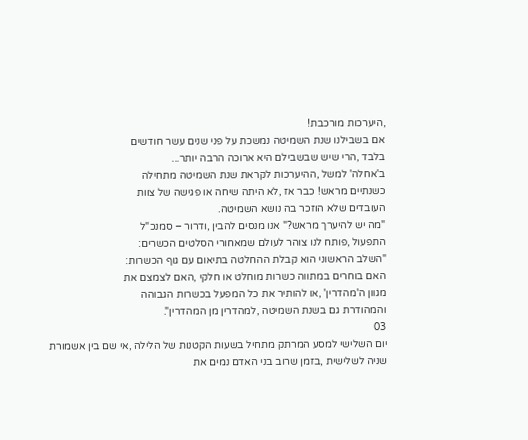,היערכות מורכבת!
אם בשבילנו שנת השמיטה נמשכת על פני שנים עשר חודשים
בלבד ,הרי שיש שבשבילם היא ארוכה הרבה יותר...
ב'אחלה' למשל ,ההיערכות לקראת שנת השמיטה מתחילה
כשנתיים מראש! כבר אז ,לא היתה שיחה או פגישה של צוות
העובדים שלא הוזכר בה נושא השמיטה.
"מה יש להיערך מראש?" אנו מנסים להבין ,ודרור – סמנכ"ל
התפעול ,פותח לנו צוהר לעולם שמאחורי הסלטים הכשרים:
"השלב הראשוני הוא קבלת ההחלטה בתיאום עם גוף הכשרות:
האם בוחרים במתווה כשרות מוחלט או חלקי ,האם לצמצם את
מגוון ה'מהדרין' ,או להותיר את כל המפעל בכשרות הגבוהה
והמהודרת גם בשנת השמיטה ,למהדרין מן המהדרין".
03
יום השלישי למסע המרתק מתחיל בשעות הקטנות של הלילה ,אי שם בין אשמורת
שניה לשלישית ,בזמן שרוב בני האדם נמים את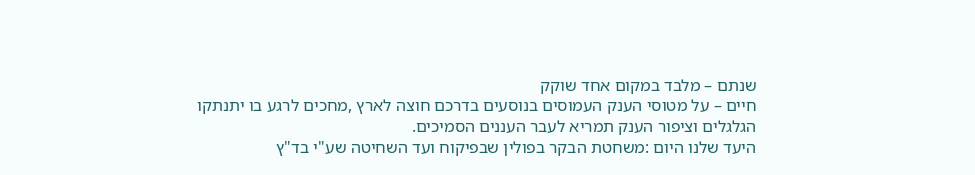שנתם – מלבד במקום אחד שוקק
חיים – על מטוסי הענק העמוסים בנוסעים בדרכם חוצה לארץ ,מחכים לרגע בו יתנתקו
הגלגלים וציפור הענק תמריא לעבר העננים הסמיכים.
היעד שלנו היום :משחטת הבקר בפולין שבפיקוח ועד השחיטה שע"י בד"ץ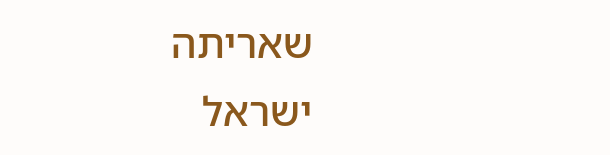שאריתה
ישראל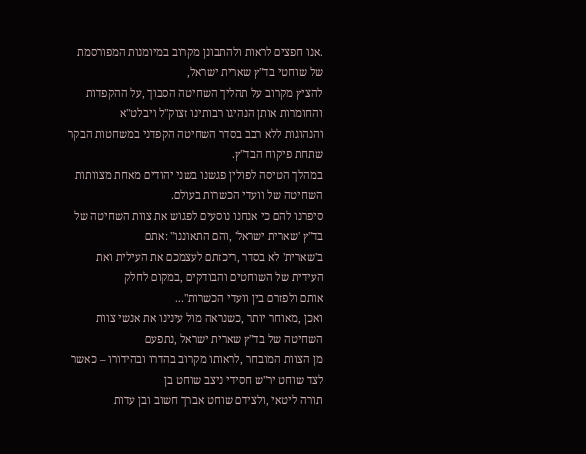.אנו חפצים לראות ולהתבונן מקרוב במיומנות המפורסמת של שוחטי בד"ץ שארית ישראל,
להציץ מקרוב על תהליך השחיטה הסבוך ,על ההקפדות והחומרות אותן הנהיגו רבותינו זצוק"ל ויבלט"א
והנהוגות ללא רבב בסדר השחיטה הקפדני במשחטות הבקר שתחת פיקוח הבד"ץ.
במהלך הטיסה לפולין פגשנו בשני יהודים מאחת מצוותות השחיטה של וועדי הכשרות בעולם.
סיפרנו להם כי אנחנו נוסעים לפגוש את צוות השחיטה של בד"ץ 'שארית ישראל' ,והם התאוננו" :אתם
ב'שארית' לא בסדר ,ריכזתם לעצמכם את העילית ואת העידית של השוחטים והבודקים ,במקום לחלק
אותם ולפזרם בין וועדי הכשרות"...
ואכן ,מאוחר יותר ,כשנראה מול עינינו את אנשי צוות השחיטה של בד"ץ שארית ישראל ,נתפעם
מן הצוות המובחר ,לראותו מקרוב בהדרו ובהידורו – כאשר לצד שוחט יר"ש חסידי ניצב שוחט בן
תורה ליטאי ,ולצידם שוחט אברך חשוב ובן עדות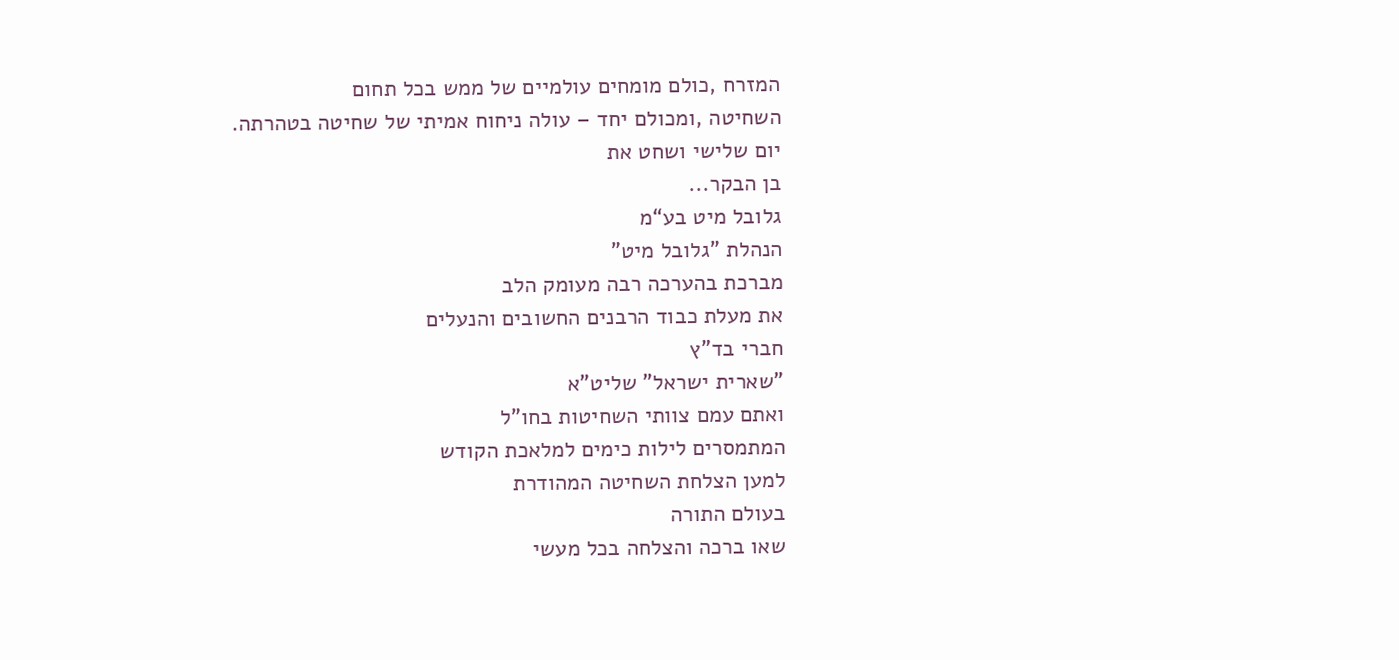המזרח ,כולם מומחים עולמיים של ממש בכל תחום
השחיטה ,ומכולם יחד – עולה ניחוח אמיתי של שחיטה בטהרתה.
יום שלישי ושחט את
בן הבקר...
גלובל מיט בע“מ
הנהלת "גלובל מיט"
מברכת בהערכה רבה מעומק הלב
את מעלת כבוד הרבנים החשובים והנעלים
חברי בד"ץ
"שארית ישראל" שליט"א
ואתם עמם צוותי השחיטות בחו"ל
המתמסרים לילות כימים למלאכת הקודש
למען הצלחת השחיטה המהודרת
בעולם התורה
שאו ברכה והצלחה בכל מעשי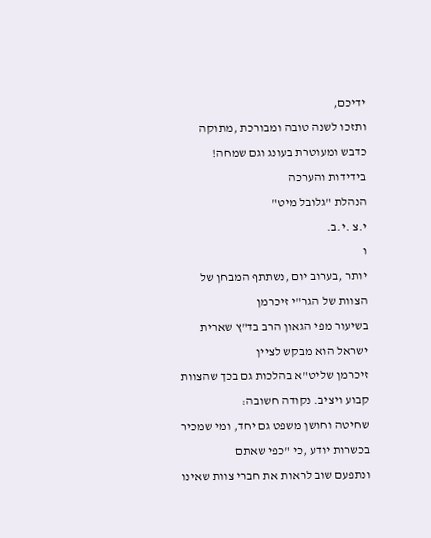ידיכם,
ותזכו לשנה טובה ומבורכת ,מתוקה
כדבש ומעוטרת בעונג וגם שמחה!
בידידות והערכה
הנהלת "גלובל מיט"
י.צ .י.ב.
ו
יותר ,בערוב יום ,נשתתף המבחן של הצוות של הגר"י זיכרמן
בשיעור מפי הגאון הרב בד"ץ שארית ישראל הוא מבקש לציין
זיכרמן שליט"א בהלכות גם בכך שהצוות קבוע ויציב. נקודה חשובה:
שחיטה וחושן משפט גם יחד, ומי שמכיר בכשרות יודע ,כי "כפי שאתם
ונתפעם שוב לראות את חברי צוות שאינו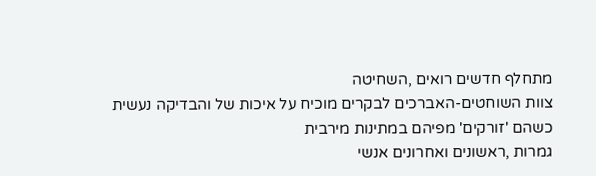מתחלף חדשים רואים ,השחיטה
צוות השוחטים-האברכים לבקרים מוכיח על איכות של והבדיקה נעשית
כשהם 'זורקים' מפיהם במתינות מירבית
גמרות ,ראשונים ואחרונים אנשי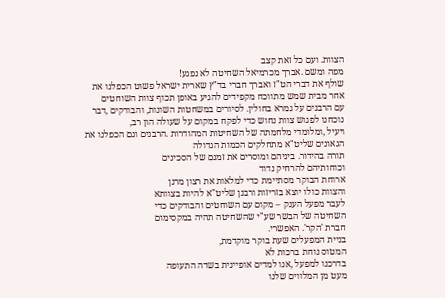הצוות. ועם כל זאת קצב
מפה ומשם .אברך מכרמיאל השחיטה לא נפגע!
שולף את דברי הט"ז ואברך חברי בד"ץ שארית ישראל פשוט הכפלנו את
אחר מבית שמש מתווכח מקפידים להגיע באופן תכוף צוות השוחטים
עם הרבנים על גמרא בחולין. לסיורים במשחטות השונות, והבודקים ,דבר
נוכחנו לפגוש צוות נחוש כדי לפקח במקום על שעולה הון רב,
ויעיל ,ומלומדי מלחמתה של השחיטות המהודרות .הרבנים וגם הכפלנו את
הגאונים שליט"א מתחלקים הכמות הגדולה
תורה בהידור. ביניהם ומוסרים את זמנם של הסכינים
וכוחותיהם להרחיק נדוד
ארוחת הבוקר מסתיימת כדי למלאות את רצון מרנן
והצוות כולו יוצא בזריזות ורבנן שליט"א להיות בצוותא
לעבר מפעל הענק – מקום עם השוחטים והבודקים כדי
השחיטה של הבשר שע"י שהשחיטה תהיה במקסימום
חברת 'הקר'. האפשרי.
בניית המפעלים שעת בוקר מוקדמת,
המטוס נוחת ברכות לא
בדרכנו למפעל ,אנו למדים אופיינית בשדה התעופה
מעט מן המלווים שלנו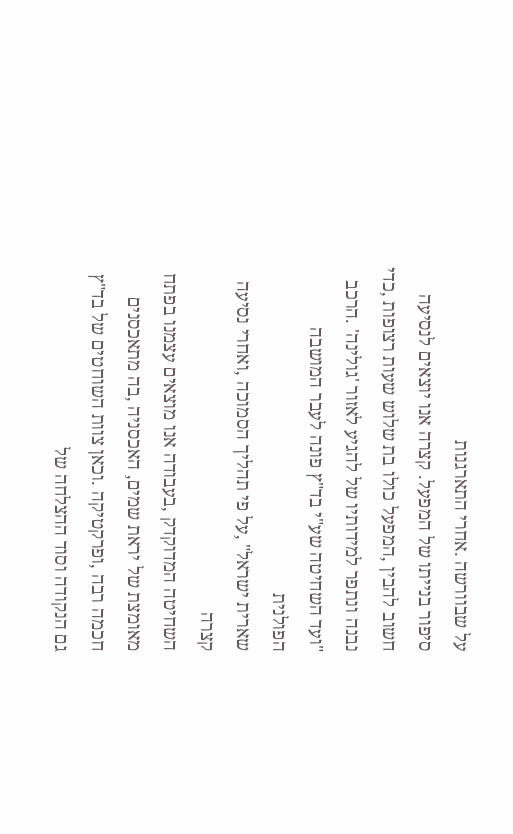על שבוורשה .אחרי התארגנות
סיפור בנייתו של המפעל. קצרה אנו יוצאים לנסיעה
חשוב להבין ,המפעל כולו בת שלוש שעות רצופות ,כדי
נבנה ונתפר למידותיו של להגיע לאזור 'גולינה' .הרכב
"ועד השחיטה שע"י בד"ץ פונה לעבר המושבה הפולנית
שארית ישראל" ,על פי תהליך הסמוכה ,ואחרי נסיעה קצרה
השחיטה המדוקדק ,בעבודה אנו מוצאים עצמנו בפתח
מאומצת של יראת שמים, האכסניה ,בה מתאכסנים
חכמה רבה ,ופרקטיקה .וכאן צוות השוחטים של בד"ץ
גם הנקודה וסוד ההצלחה של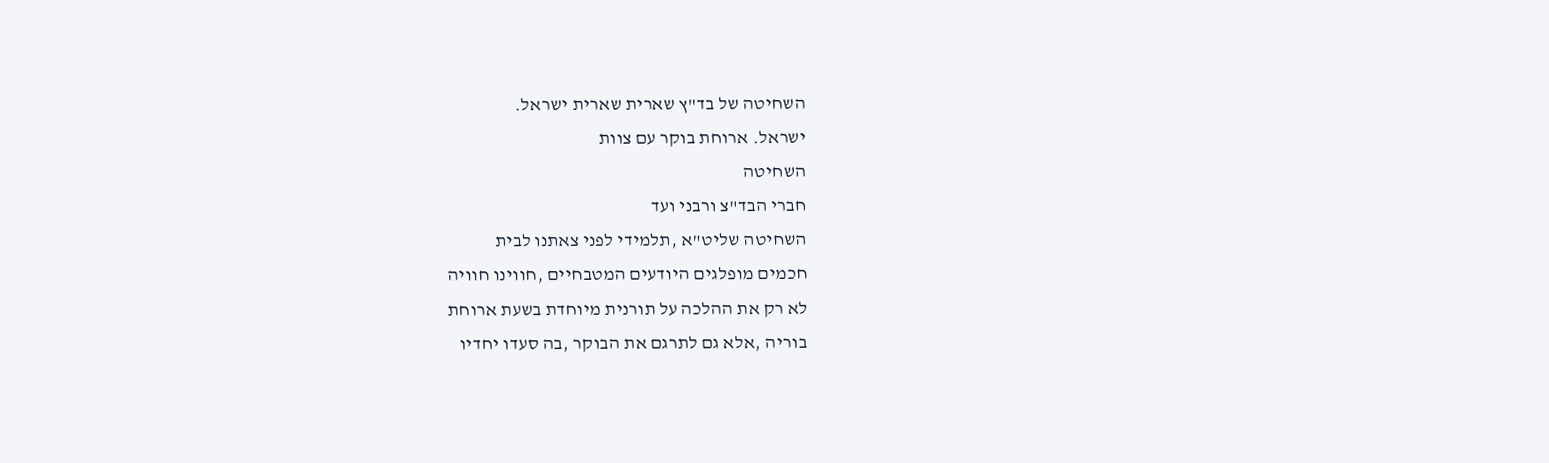השחיטה של בד"ץ שארית שארית ישראל.
ישראל. ארוחת בוקר עם צוות
השחיטה
חברי הבד"צ ורבני ועד
השחיטה שליט"א ,תלמידי לפני צאתנו לבית
חכמים מופלגים היודעים המטבחיים ,חווינו חוויה
לא רק את ההלכה על תורנית מיוחדת בשעת ארוחת
בוריה ,אלא גם לתרגם את הבוקר ,בה סעדו יחדיו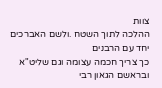צוות
ההלכה לתוך השטח .ולשם האברכים יחד עם הרבנים
כך צריך חכמה עצומה וגם שליט"א ובראשם הגאון רבי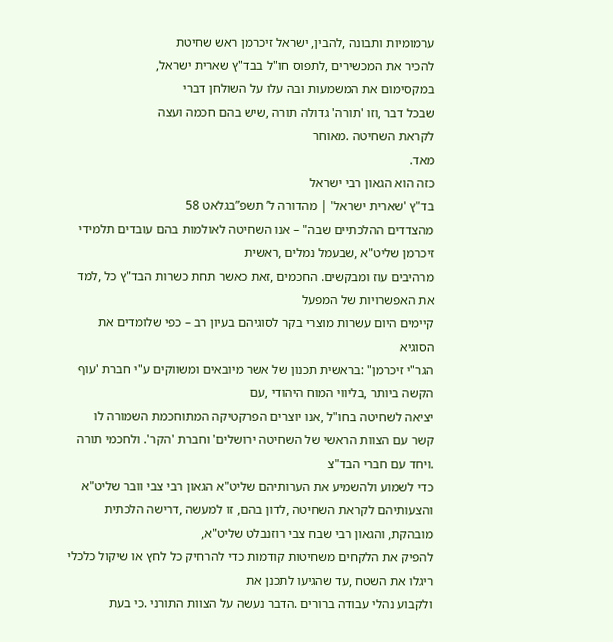ערמומיות ותבונה ,להבין, ישראל זיכרמן ראש שחיטת
להכיר את המכשירים ,לתפוס חו"ל בבד"ץ שארית ישראל,
במקסימום את המשמעות ובה עלו על השולחן דברי
שבכל דבר ,וזו 'תורה' גדולה תורה ,שיש בהם חכמה ועצה
לקראת השחיטה .מאוחר
מאד.
כזה הוא הגאון רבי ישראל
בד"ץ 'שארית ישראל' | מהדורה ל’ תשפ”בגלאט 58
מהצדדים ההלכתיים שבה" – אנו השחיטה לאולמות בהם עובדים תלמידי זיכרמן שליט"א ,שבעמל נמלים ,ראשית
מרהיבים עוז ומבקשים. החכמים ,זאת כאשר תחת כשרות הבד"ץ כל ,למד את האפשרויות של המפעל
קיימים היום עשרות מוצרי בקר לסוגיהם בעיון רב – כפי שלומדים את הסוגיא
הגר"י זיכרמן" :בראשית תכנון של אשר מיובאים ומשווקים ע"י חברת 'עוף הקשה ביותר ,בליווי המוח היהודי ,עם
יציאה לשחיטה בחו"ל ,אנו יוצרים הפרקטיקה המתוחכמת השמורה לו
קשר עם הצוות הראשי של השחיטה ירושלים' וחברת 'הקר'. ולחכמי תורה .ויחד עם חברי הבד"צ
כדי לשמוע ולהשמיע את הערותיהם שליט"א הגאון רבי צבי וובר שליט"א
והצעותיהם לקראת השחיטה ,לדון בהם, זו למעשה ,דרישה הלכתית מובהקת, והגאון רבי שבח צבי רוזנבלט שליט"א,
להפיק את הלקחים משחיטות קודמות כדי להרחיק כל לחץ או שיקול כלכלי ריגלו את השטח ,עד שהגיעו לתכנן את
ולקבוע נהלי עבודה ברורים .הדבר נעשה על הצוות התורני .כי בעת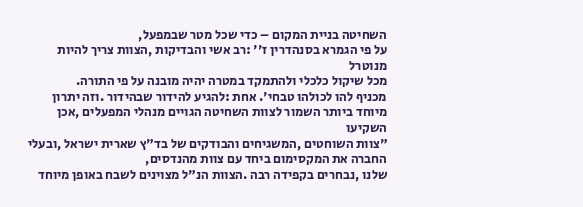השחיטה בניית המקום – כדי שכל מטר שבמפעל,
על פי הגמרא בסנהדרין ז'' :רב אשי והבדיקות ,הצוות צריך להיות מנוטרל
מכל שיקול כלכלי ולהתמקד במטרה יהיה מובנה על פי התורה.
מכניף להו לכולהו טבחי'. אחת :להגיע להידור שבהידור .וזה יתרון
מיוחד ביותר השמור לצוות השחיטה הגויים מנהלי המפעלים ,אכן השקיעו
"צוות השוחטים ,המשגיחים והבודקים של בד"ץ שארית ישראל ,ובעלי החברה את המקסימום ביחד עם צוות מהנדסים,
שלנו ,נבחרים בקפידה רבה .הצוות הנ"ל מצוינים לשבח באופן מיוחד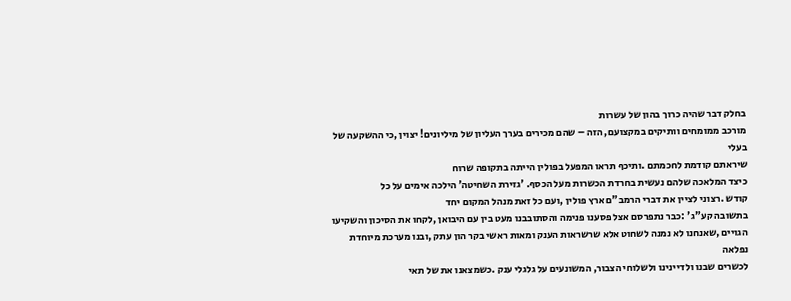בחלק דבר שהיה כרוך בהון של עשרות
מורכב ממומחים וותיקים במקצועם, הזה – שהם מכירים בערך העליון של מיליונים! יצוין ,כי ההשקעה של בעלי
שיראתם קודמת לחכמתם .ותיכף תראו המפעל בפולין הייתה בתקופה שרוח
כיצד המלאכה שלהם נעשית בחרדת הכשרות מעל הכסף. 'גזירת השחיטה' הילכה אימים על כל
קודש .רצוני לציין את דברי הרמב"ם ארץ פולין ,ועם כל זאת מנהל המקום יחד
בתשובה קע"ג' :כבר נתפרסם אצל פסענו פנימה והסתובבנו מעט בין עם היבואן ,לקחו את הסיכון והשקיעו
הגויים ,שאנחנו לא נמנה לשחוט אלא שרשראות הענק ומאות ראשי בקר הון עתק ,ובנו מערכת מיוחדת נפלאה
לכשרים שבנו ולדיינינו ולשלוחי הצבור, המשונעים על גלגלי ענק .כשמצאנו את של תאי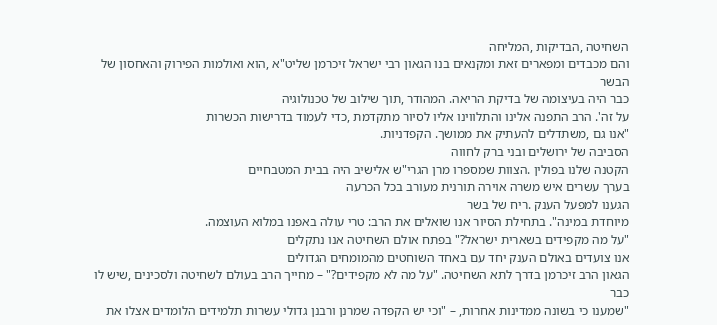השחיטה ,הבדיקות ,המליחה
והם מכבדים ומפארים זאת ומקנאים בנו הגאון רבי ישראל זיכרמן שליט"א ,הוא ואולמות הפירוק והאחסון של הבשר
כבר היה בעיצומה של בדיקת הריאה. המהודר ,תוך שילוב של טכנולוגיה
על זה'. הרב התפנה אלינו והתלווינו אליו לסיור מתקדמת ,כדי לעמוד בדרישות הכשרות
"אנו גם ,משתדלים להעתיק את ממושך. הקפדניות.
הסביבה של ירושלים ובני ברק לחווה
הקטנה שלנו בפולין .הצוות שמספרו מרן הגרי"ש אלישיב היה בבית המטבחיים
בערך עשרים איש משרה אוירה תורנית מעורב בכל הכרעה
הגענו למפעל הענק .ריח של בשר
מיוחדת במינה". בתחילת הסיור אנו שואלים את הרב: טרי עולה באפנו במלוא העוצמה.
"על מה מקפידים בשארית ישראל?" בפתח אולם השחיטה אנו נתקלים
אנו צועדים באולם הענק יחד עם באחד השוחטים מהמומחים הגדולים
הגאון הרב זיכרמן בדרך לתא השחיטה. "על מה לא מקפידים?" – מחייך הרב בעולם לשחיטה ולסכינים ,שיש לו כבר
"שמענו כי בשונה ממדינות אחרות, – "וכי יש הקפדה שמרנן ורבנן גדולי עשרות תלמידים הלומדים אצלו את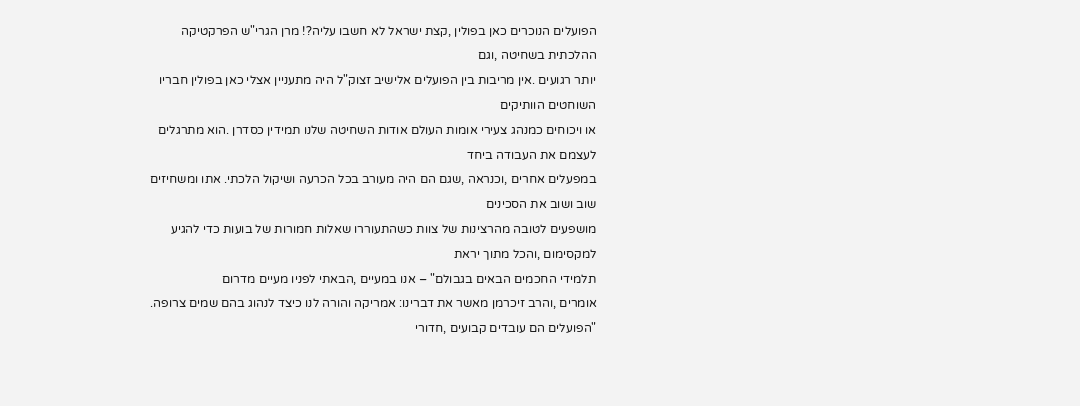הפועלים הנוכרים כאן בפולין ,קצת ישראל לא חשבו עליה?! מרן הגרי"ש הפרקטיקה ההלכתית בשחיטה ,וגם
יותר רגועים .אין מריבות בין הפועלים אלישיב זצוק"ל היה מתעניין אצלי כאן בפולין חבריו השוחטים הוותיקים
או ויכוחים כמנהג צעירי אומות העולם אודות השחיטה שלנו תמידין כסדרן .הוא מתרגלים לעצמם את העבודה ביחד
במפעלים אחרים ,וכנראה ,שגם הם היה מעורב בכל הכרעה ושיקול הלכתי. אתו ומשחיזים שוב ושוב את הסכינים
מושפעים לטובה מהרצינות של צוות כשהתעוררו שאלות חמורות של בועות כדי להגיע למקסימום ,והכל מתוך יראת
תלמידי החכמים הבאים בגבולם" – אנו במעיים ,הבאתי לפניו מעיים מדרום
אומרים ,והרב זיכרמן מאשר את דברינו: אמריקה והורה לנו כיצד לנהוג בהם שמים צרופה.
"הפועלים הם עובדים קבועים ,חדורי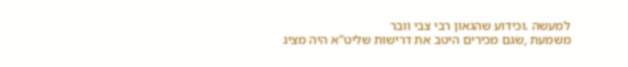למעשה .וכידוע שהגאון רבי צבי וובר
משמעת ,שגם מכירים היטב את דרישות שליט"א היה מציג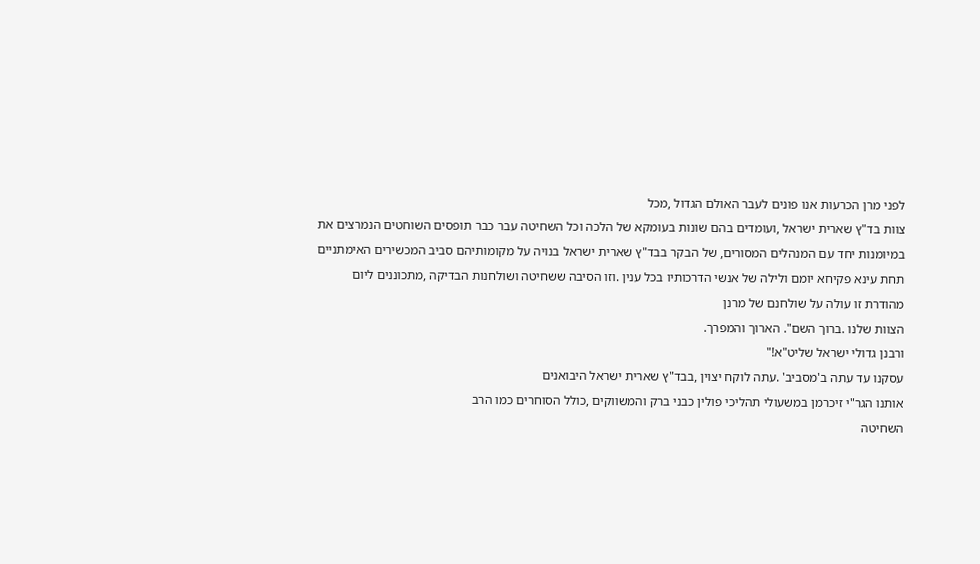לפני מרן הכרעות אנו פונים לעבר האולם הגדול ,מכל
צוות בד"ץ שארית ישראל ,ועומדים בהם שונות בעומקא של הלכה וכל השחיטה עבר כבר תופסים השוחטים הנמרצים את
במיומנות יחד עם המנהלים המסורים, של הבקר בבד"ץ שארית ישראל בנויה על מקומותיהם סביב המכשירים האימתניים
תחת עינא פקיחא יומם ולילה של אנשי הדרכותיו בכל ענין .וזו הסיבה ששחיטה ושולחנות הבדיקה ,מתכוננים ליום
מהודרת זו עולה על שולחנם של מרנן
הצוות שלנו .ברוך השם". הארוך והמפרך.
ורבנן גדולי ישראל שליט"א!"
עסקנו עד עתה ב'מסביב' .עתה לוקח יצוין ,בבד"ץ שארית ישראל היבואנים
אותנו הגר"י זיכרמן במשעולי תהליכי פולין כבני ברק והמשווקים ,כולל הסוחרים כמו הרב
השחיטה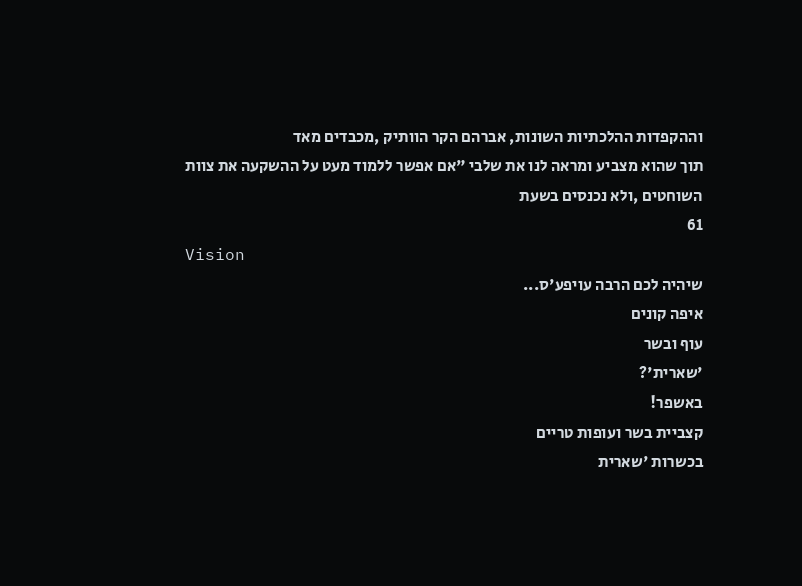וההקפדות ההלכתיות השונות, אברהם הקר הוותיק ,מכבדים מאד
תוך שהוא מצביע ומראה לנו את שלבי "אם אפשר ללמוד מעט על ההשקעה את צוות השוחטים ,ולא נכנסים בשעת
61
Vision
שיהיה לכם הרבה עויפע'ס...
איפה קונים
עוף ובשר
'שארית'?
באשפר!
קצביית בשר ועופות טריים
בכשרות 'שארית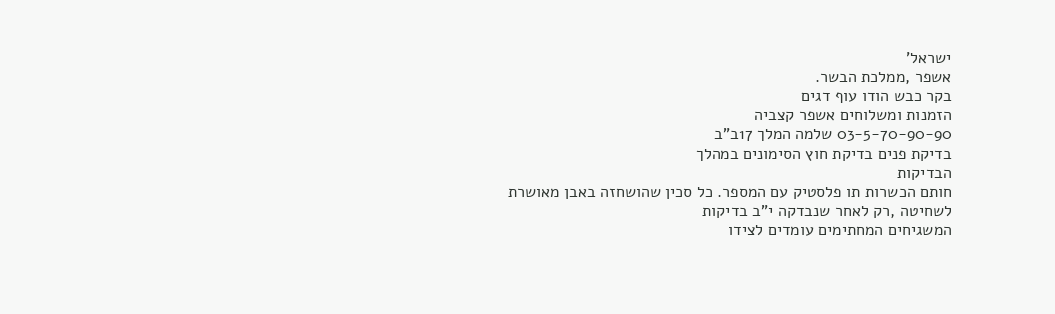ישראל'
אשפר ,ממלכת הבשר.
בקר כבש הודו עוף דגים
הזמנות ומשלוחים אשפר קצביה
03-5-70-90-90 שלמה המלך 17ב"ב
בדיקת פנים בדיקת חוץ הסימונים במהלך
הבדיקות
חותם הכשרות תו פלסטיק עם המספר. כל סכין שהושחזה באבן מאושרת
לשחיטה ,רק לאחר שנבדקה י"ב בדיקות
המשגיחים המחתימים עומדים לצידו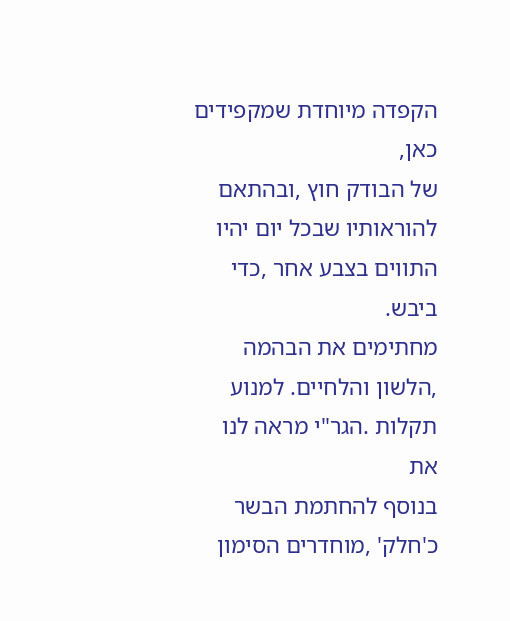הקפדה מיוחדת שמקפידים כאן,
של הבודק חוץ ,ובהתאם להוראותיו שבכל יום יהיו התווים בצבע אחר ,כדי ביבש.
מחתימים את הבהמה ,הלשון והלחיים. למנוע תקלות .הגר"י מראה לנו את
בנוסף להחתמת הבשר כ'חלק' ,מוחדרים הסימון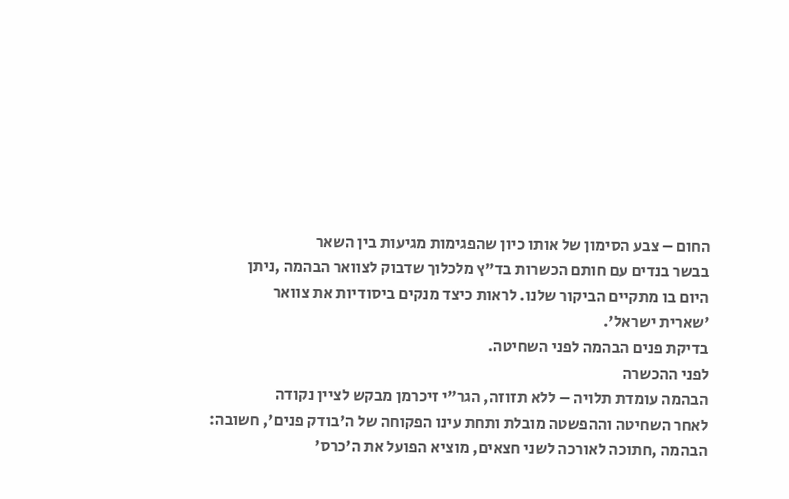החום – צבע הסימון של אותו כיון שהפגימות מגיעות בין השאר
בבשר בנדים עם חותם הכשרות בד"ץ מלכלוך שדבוק לצוואר הבהמה ,ניתן
היום בו מתקיים הביקור שלנו. לראות כיצד מנקים ביסודיות את צוואר
'שארית ישראל'.
בדיקת פנים הבהמה לפני השחיטה.
לפני ההכשרה
הבהמה עומדת תלויה – ללא תזוזה, הגר"י זיכרמן מבקש לציין נקודה
לאחר השחיטה וההפשטה מובלת ותחת עינו הפקוחה של ה'בודק פנים', חשובה:
הבהמה ,חתוכה לאורכה לשני חצאים, מוציא הפועל את ה'כרס'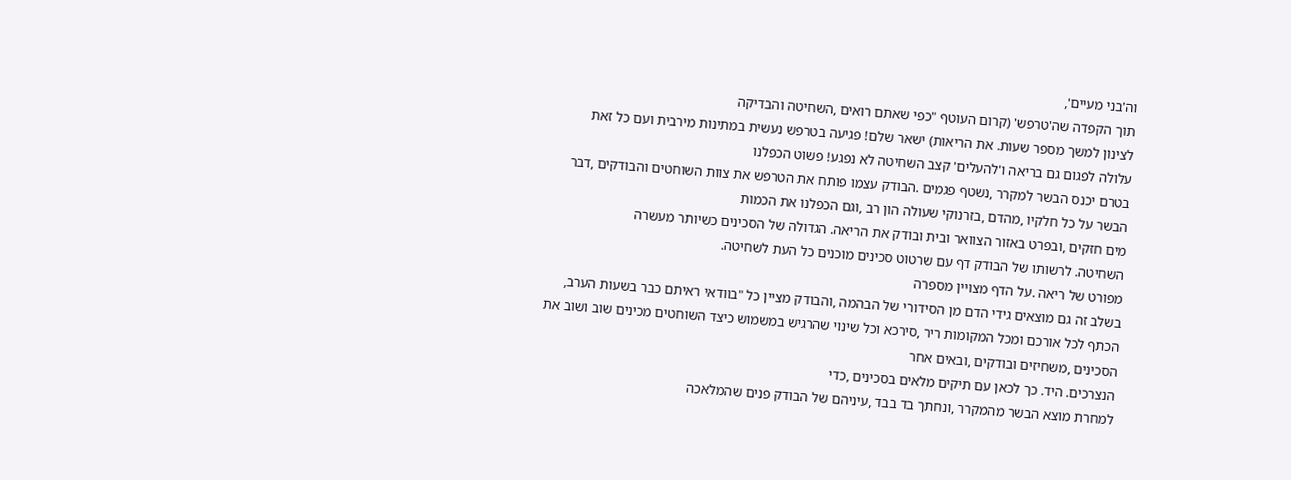וה'בני מעיים',
תוך הקפדה שה'טרפש' (קרום העוטף "כפי שאתם רואים ,השחיטה והבדיקה
לצינון למשך מספר שעות. את הריאות) ישאר שלם! פגיעה בטרפש נעשית במתינות מירבית ועם כל זאת
עלולה לפגום גם בריאה ו'להעלים' קצב השחיטה לא נפגע! פשוט הכפלנו
בטרם יכנס הבשר למקרר ,נשטף פגמים .הבודק עצמו פותח את הטרפש את צוות השוחטים והבודקים ,דבר
הבשר על כל חלקיו ,מהדם ,בזרנוקי שעולה הון רב ,וגם הכפלנו את הכמות
מים חזקים ,ובפרט באזור הצוואר ובית ובודק את הריאה. הגדולה של הסכינים כשיותר מעשרה
השחיטה. לרשותו של הבודק דף עם שרטוט סכינים מוכנים כל העת לשחיטה.
מפורט של ריאה .על הדף מצויין מספרה
בשלב זה גם מוצאים גידי הדם מן הסידורי של הבהמה ,והבודק מציין כל "בוודאי ראיתם כבר בשעות הערב,
הכתף לכל אורכם ומכל המקומות ריר ,סירכא וכל שינוי שהרגיש במשמוש כיצד השוחטים מכינים שוב ושוב את
הסכינים ,משחיזים ובודקים ,ובאים אחר
הנצרכים. היד. כך לכאן עם תיקים מלאים בסכינים ,כדי
למחרת מוצא הבשר מהמקרר ,ונחתך בד בבד ,עיניהם של הבודק פנים שהמלאכה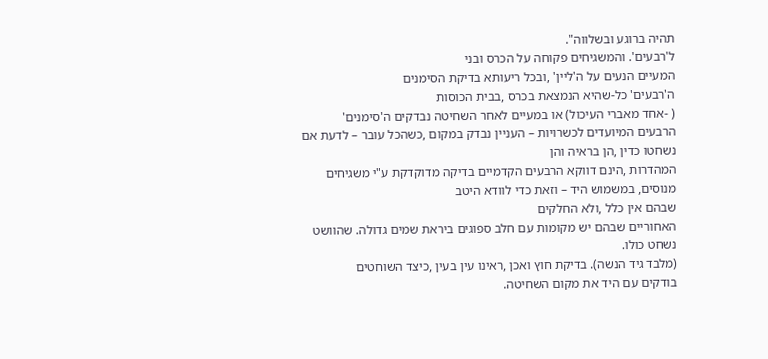תהיה ברוגע ובשלווה".
ל'רבעים'. והמשגיחים פקוחה על הכרס ובני
המעיים הנעים על ה'ליין' ,ובכל ריעותא בדיקת הסימנים
ה'רבעים' כל-שהיא הנמצאת בכרס ,בבית הכוסות
( -אחד מאברי העיכול) או במעיים לאחר השחיטה נבדקים ה'סימנים'
הרבעים המיועדים לכשרויות – העניין נבדק במקום ,כשהכל עובר – לדעת אם נשחטו כדין ,הן בראיה והן
המהדרות ,הינם דווקא הרבעים הקדמיים בדיקה מדוקדקת ע"י משגיחים מנוסים, במשמוש היד – וזאת כדי לוודא היטב
שבהם אין כלל ,ולא החלקים
האחוריים שבהם יש מקומות עם חלב ספוגים ביראת שמים גדולה. שהוושט נשחט כולו.
(מלבד גיד הנשה). בדיקת חוץ ואכן ,ראינו עין בעין ,כיצד השוחטים
בודקים עם היד את מקום השחיטה.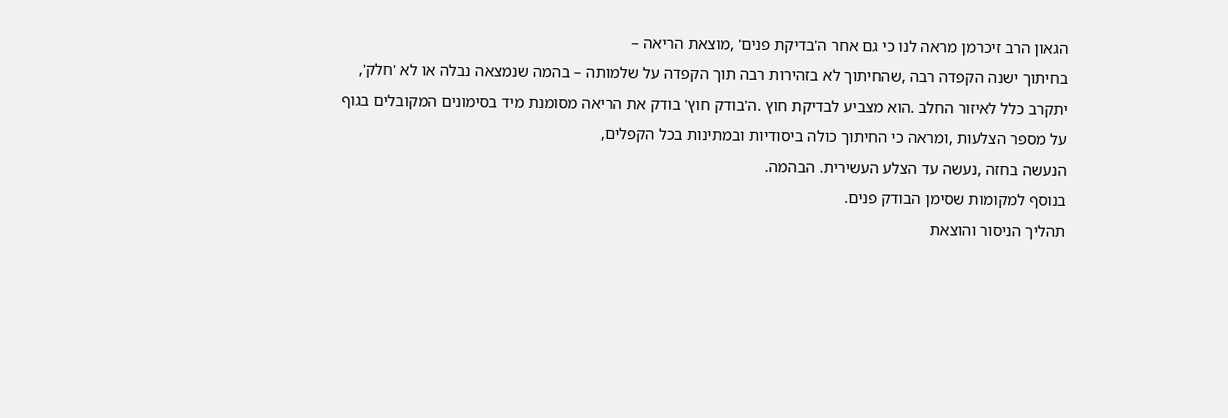הגאון הרב זיכרמן מראה לנו כי גם אחר ה'בדיקת פנים' ,מוצאת הריאה –
בחיתוך ישנה הקפדה רבה ,שהחיתוך לא בזהירות רבה תוך הקפדה על שלמותה – בהמה שנמצאה נבלה או לא 'חלק',
יתקרב כלל לאיזור החלב .הוא מצביע לבדיקת חוץ .ה'בודק חוץ' בודק את הריאה מסומנת מיד בסימונים המקובלים בגוף
על מספר הצלעות ,ומראה כי החיתוך כולה ביסודיות ובמתינות בכל הקפלים,
הנעשה בחזה ,נעשה עד הצלע העשירית. הבהמה.
בנוסף למקומות שסימן הבודק פנים.
תהליך הניסור והוצאת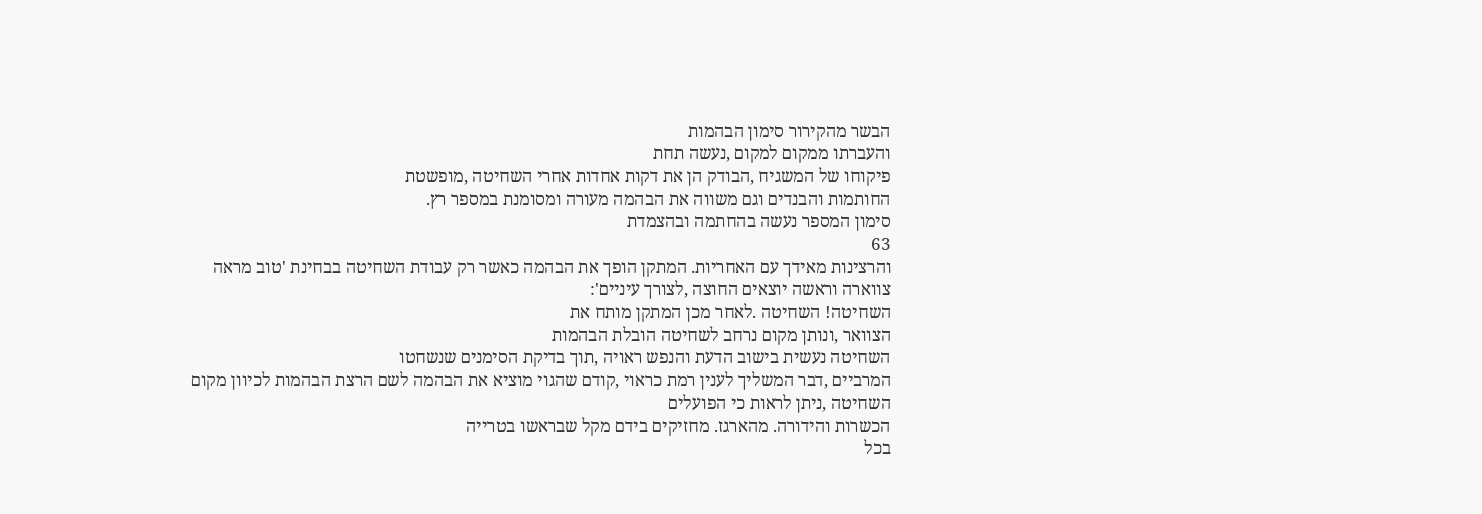הבשר מהקירור סימון הבהמות
והעברתו ממקום למקום ,נעשה תחת
פיקוחו של המשגיח ,הבודק הן את דקות אחדות אחרי השחיטה ,מופשטת
החותמות והבנדים וגם משווה את הבהמה מעורה ומסומנת במספר רץ.
סימון המספר נעשה בהחתמה ובהצמדת
63
והרצינות מאידך עם האחריות. המתקן הופך את הבהמה כאשר רק עבודת השחיטה בבחינת 'טוב מראה
צווארה וראשה יוצאים החוצה ,לצורך עיניים':
השחיטה! השחיטה .לאחר מכן המתקן מותח את
הצוואר ,ונותן מקום נרחב לשחיטה הובלת הבהמות
השחיטה נעשית בישוב הדעת והנפש ראויה ,תוך בדיקת הסימנים שנשחטו
המרביים ,דבר המשליך לענין רמת כראוי ,קודם שהגוי מוציא את הבהמה לשם הרצת הבהמות לכיוון מקום
השחיטה ,ניתן לראות כי הפועלים
הכשרות והידורה. מהארגז. מחזיקים בידם מקל שבראשו בטרייה
בכל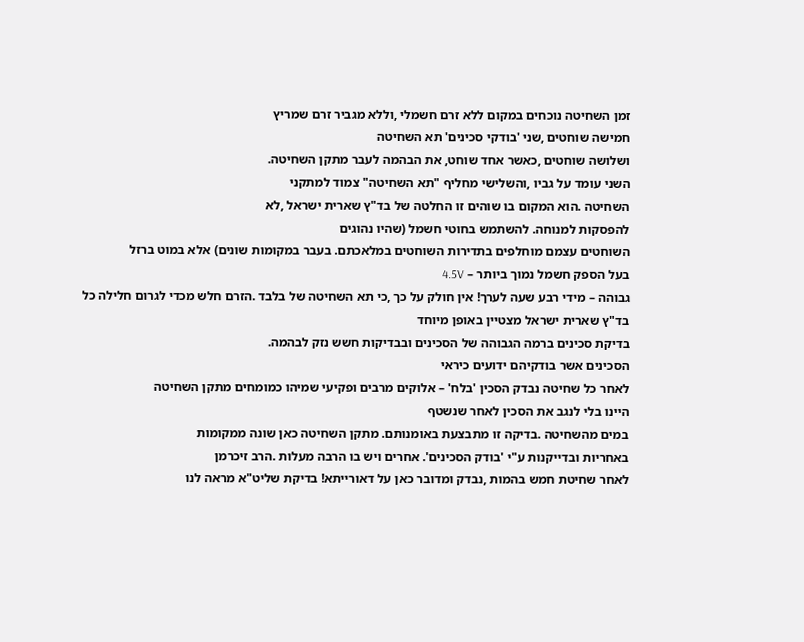זמן השחיטה נוכחים במקום ללא זרם חשמלי ,וללא מגביר זרם שמריץ
חמישה שוחטים ,שני 'בודקי סכינים' תא השחיטה
ושלושה שוחטים ,כאשר אחד שוחט, את הבהמה לעבר מתקן השחיטה.
השני עומד על גביו ,והשלישי מחליף "תא השחיטה" צמוד למתקני
השחיטה .הוא המקום בו שוהים זו החלטה של בד"ץ שארית ישראל ,לא
להפסקות למנוחה. להשתמש בחוטי חשמל (שהיו נהוגים
השוחטים עצמם מוחלפים בתדירות השוחטים במלאכתם. בעבר במקומות שונים) אלא במוט ברזל
בעל הספק חשמל נמוך ביותר – 4.5V
גבוהה – מידי רבע שעה לערך! אין חולק על כך ,כי תא השחיטה של בלבד .הזרם חלש מכדי לגרום חלילה כל
בד"ץ שארית ישראל מצטיין באופן מיוחד
בדיקת סכינים ברמה הגבוהה של הסכינים ובבדיקות חשש נזק לבהמה.
הסכינים אשר בודקיהם ידועים כיראי
לאחר כל שחיטה נבדק הסכין 'בלח' – אלוקים מרבים ופקיעי שמיהו כמומחים מתקן השחיטה
היינו בלי לנגב את הסכין לאחר שנשטף
במים מהשחיטה .בדיקה זו מתבצעת באומנותם. מתקן השחיטה כאן שונה ממקומות
באחריות ובדייקנות ע"י 'בודק הסכינים'. אחרים ויש בו הרבה מעלות .הרב זיכרמן
לאחר שחיטת חמש בהמות ,נבדק ומדובר כאן על דאורייתא! בדיקת שליט"א מראה לנו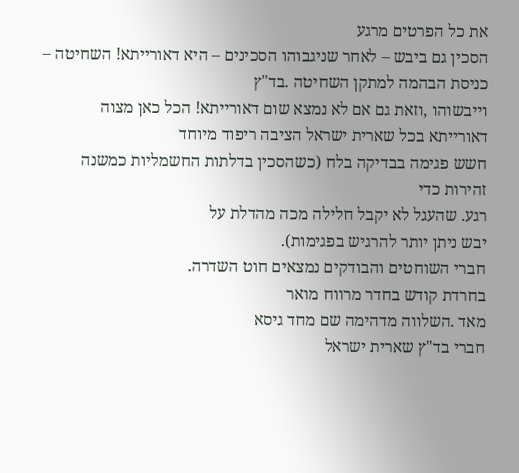את כל הפרטים מרגע
הסכין גם ביבש – לאחר שניגבוהו הסכינים – היא דאורייתא! השחיטה – כניסת הבהמה למתקן השחיטה .בד"ץ
וייבשוהו ,וזאת גם אם לא נמצא שום דאורייתא! הכל כאן מצוה דאורייתא בכל שארית ישראל הציבה ריפוד מיוחד
חשש פגימה בבדיקה בלח (כשהסכין בדלתות החשמליות כמשנה זהירות כדי
רגע. שהעגל לא יקבל חלילה מכה מהדלת על
יבש ניתן יותר להרגיש בפגימות).
חברי השוחטים והבודקים נמצאים חוט השדרה.
בחרדת קודש בחדר מרווח מואר
מאד .השלווה מדהימה שם מחד גיסא
חברי בד"ץ שארית ישראל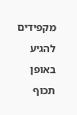מקפידים
להגיע באופן תכוף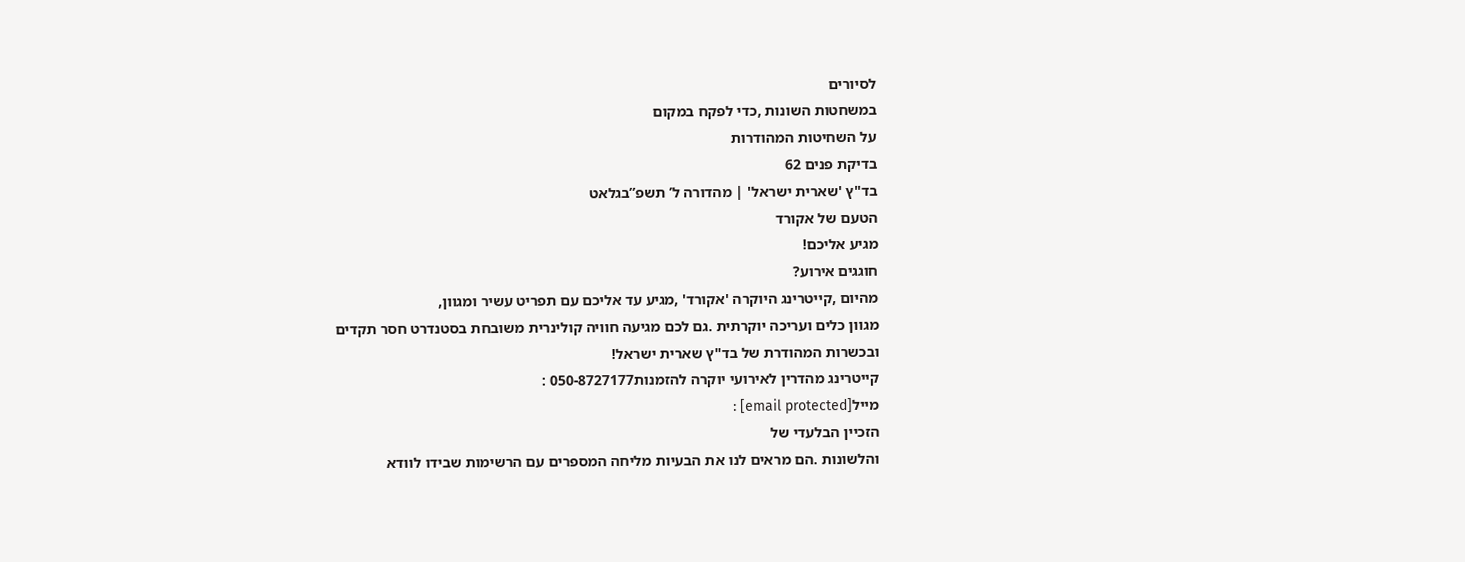לסיורים
במשחטות השונות ,כדי לפקח במקום
על השחיטות המהודרות
בדיקת פנים 62
בד"ץ 'שארית ישראל' | מהדורה ל’ תשפ”בגלאט
הטעם של אקורד
מגיע אליכם!
חוגגים אירוע?
מהיום ,קייטרינג היוקרה 'אקורד' ,מגיע עד אליכם עם תפריט עשיר ומגוון,
מגוון כלים ועריכה יוקרתית .גם לכם מגיעה חוויה קולינרית משובחת בסטנדרט חסר תקדים
ובכשרות המהודרת של בד"ץ שארית ישראל!
קייטרינג מהדרין לאירועי יוקרה להזמנות050-8727177 :
מייל[email protected] :
הזכיין הבלעדי של
והלשונות .הם מראים לנו את הבעיות מליחה המספרים עם הרשימות שבידו לוודא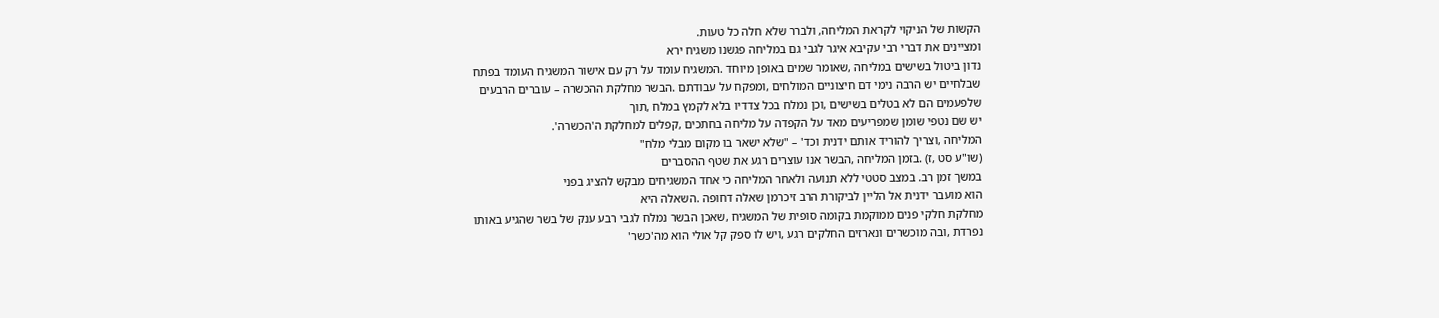הקשות של הניקוי לקראת המליחה, ולברר שלא חלה כל טעות.
ומציינים את דברי רבי עקיבא איגר לגבי גם במליחה פגשנו משגיח ירא
נדון ביטול בשישים במליחה ,שאומר שמים באופן מיוחד .המשגיח עומד על רק עם אישור המשגיח העומד בפתח
שבלחיים יש הרבה נימי דם חיצוניים המולחים ,ומפקח על עבודתם .הבשר מחלקת ההכשרה – עוברים הרבעים
שלפעמים הם לא בטלים בשישים ,וכן נמלח בכל צדדיו בלא לקמץ במלח ,תוך
יש שם נטפי שומן שמפריעים מאד על הקפדה על מליחה בחתכים ,קפלים למחלקת ה'הכשרה'.
המליחה ,וצריך להוריד אותם ידנית וכד' – "שלא ישאר בו מקום מבלי מלח"
(שו"ע סט ,ז) .בזמן המליחה ,הבשר אנו עוצרים רגע את שטף ההסברים
במשך זמן רב. במצב סטטי ללא תנועה ולאחר המליחה כי אחד המשגיחים מבקש להציג בפני
הוא מועבר ידנית אל הליין לביקורת הרב זיכרמן שאלה דחופה .השאלה היא
מחלקת חלקי פנים ממוקמת בקומה סופית של המשגיח ,שאכן הבשר נמלח לגבי רבע ענק של בשר שהגיע באותו
נפרדת ,ובה מוכשרים ונארזים החלקים רגע ,ויש לו ספק קל אולי הוא מה'כשר'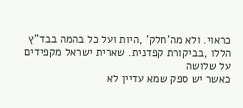כראוי. ולא מה'חלק' ,היות ועל כל בהמה בבד"ץ
הללו ,בביקורת קפדנית. שארית ישראל מקפידים על שלושה
כאשר יש ספק שמא עדיין לא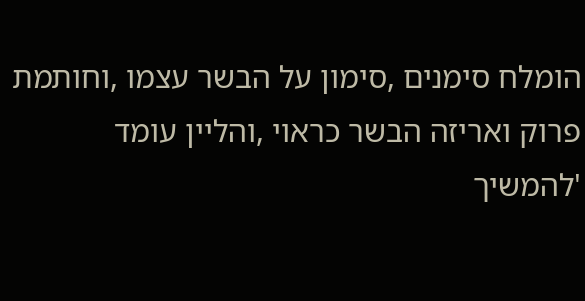הומלח סימנים ,סימון על הבשר עצמו ,וחותמת
פרוק ואריזה הבשר כראוי ,והליין עומד 'להמשיך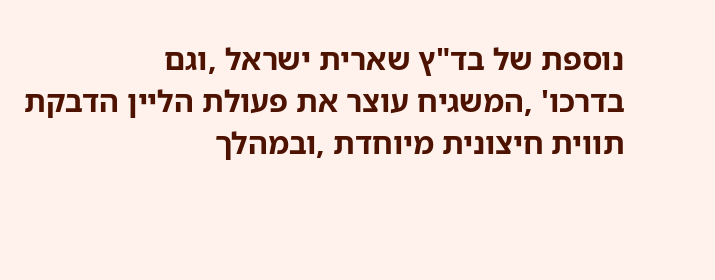נוספת של בד"ץ שארית ישראל ,וגם
בדרכו' ,המשגיח עוצר את פעולת הליין הדבקת תווית חיצונית מיוחדת ,ובמהלך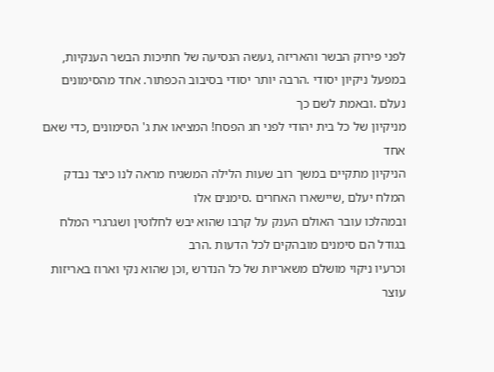לפני פירוק הבשר והאריזה ,נעשה הנסיעה של חתיכות הבשר הענקיות,
במפעל ניקיון יסודי .הרבה יותר יסודי בסיבוב הכפתור. אחד מהסימונים נעלם .ובאמת לשם כך
מניקיון של כל בית יהודי לפני חג הפסח! המציאו את ג' הסימונים ,כדי שאם אחד
הניקיון מתקיים במשך רוב שעות הלילה המשגיח מראה לנו כיצד נבדק המלח יעלם ,שיישארו האחרים .סימנים אלו
ובמהלכו עובר האולם הענק על קרבו שהוא יבש לחלוטין ושגרגרי המלח בגודל הם סימנים מובהקים לכל הדעות .הרב
וכרעיו ניקוי מושלם משאריות של כל הנדרש ,וכן שהוא נקי וארוז באריזות עוצר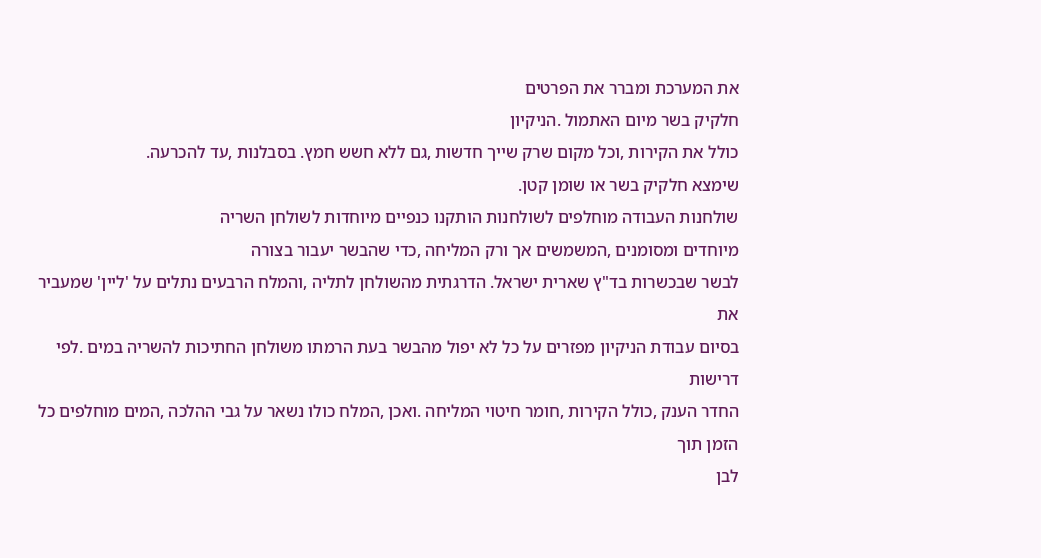את המערכת ומברר את הפרטים
חלקיק בשר מיום האתמול .הניקיון
כולל את הקירות ,וכל מקום שרק שייך חדשות ,גם ללא חשש חמץ. בסבלנות ,עד להכרעה.
שימצא חלקיק בשר או שומן קטן.
שולחנות העבודה מוחלפים לשולחנות הותקנו כנפיים מיוחדות לשולחן השריה
מיוחדים ומסומנים ,המשמשים אך ורק המליחה ,כדי שהבשר יעבור בצורה
לבשר שבכשרות בד"ץ שארית ישראל. הדרגתית מהשולחן לתליה ,והמלח הרבעים נתלים על 'ליין' שמעביר את
בסיום עבודת הניקיון מפזרים על כל לא יפול מהבשר בעת הרמתו משולחן החתיכות להשריה במים .לפי דרישות
החדר הענק ,כולל הקירות ,חומר חיטוי המליחה .ואכן ,המלח כולו נשאר על גבי ההלכה ,המים מוחלפים כל הזמן תוך
לבן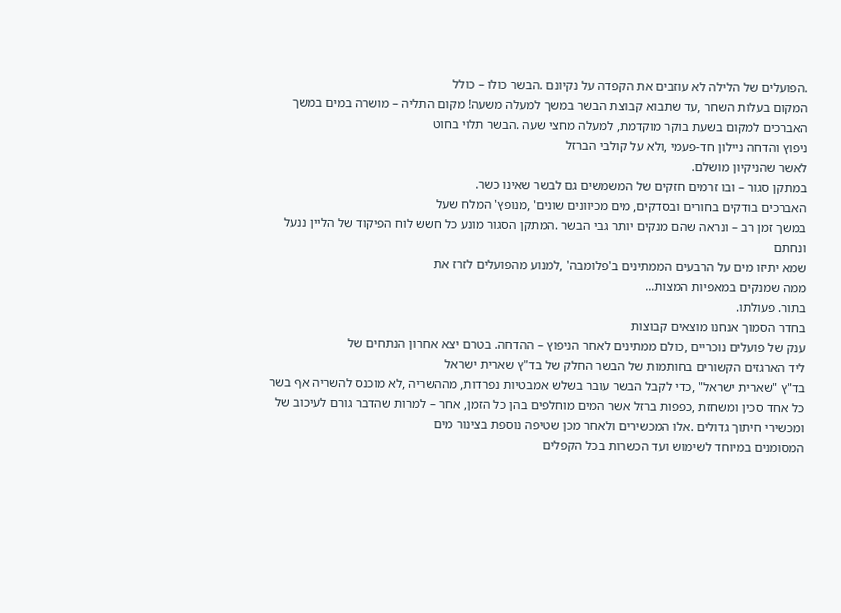.הפועלים של הלילה לא עוזבים את הקפדה על נקיונם .הבשר כולו – כולל
המקום בעלות השחר ,עד שתבוא קבוצת הבשר במשך למעלה משעה! מקום התליה – מושרה במים במשך
האברכים למקום בשעת בוקר מוקדמת, למעלה מחצי שעה .הבשר תלוי בחוט
ניפוץ והדחה ניילון חד-פעמי ,ולא על קולבי הברזל
לאשר שהניקיון מושלם.
במתקן סגור – ובו זרמים חזקים של המשמשים גם לבשר שאינו כשר.
האברכים בודקים בחורים ובסדקים, מים מכיוונים שונים' ,מנופץ' המלח שעל
במשך זמן רב – ונראה שהם מנקים יותר גבי הבשר .המתקן הסגור מונע כל חשש לוח הפיקוד של הליין ננעל ונחתם
שמא יתיזו מים על הרבעים הממתינים ב'פלומבה' ,למנוע מהפועלים לזרז את
ממה שמנקים במאפיות המצות...
בתור. פעולתו.
בחדר הסמוך אנחנו מוצאים קבוצות
ענק של פועלים נוכריים ,כולם ממתינים לאחר הניפוץ – ההדחה. בטרם יצא אחרון הנתחים של
ליד הארגזים הקשורים בחותמות של הבשר החלק של בד"ץ שארית ישראל
בד"ץ "שארית ישראל" ,כדי לקבל הבשר עובר בשלש אמבטיות נפרדות, מההשריה ,לא מוכנס להשריה אף בשר
כל אחד סכין ומשחזת ,כפפות ברזל אשר המים מוחלפים בהן כל הזמן, אחר – למרות שהדבר גורם לעיכוב של
ומכשירי חיתוך גדולים .אלו המכשירים ולאחר מכן שטיפה נוספת בצינור מים
המסומנים במיוחד לשימוש ועד הכשרות בכל הקפלים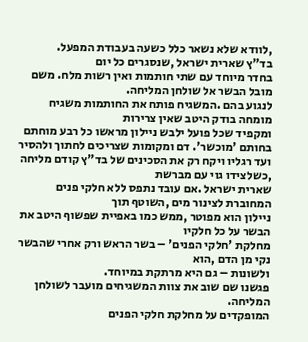,לוודא שלא נשאר כלל כשעה בעבודת המפעל.
בד"ץ שארית ישראל ,שנסגרים כל יום
בחדר מיוחד עם שתי חותמות ואין רשות מלח. משם מובל הבשר אל שולחן המליחה.
לנגוע בהם .המשגיח פותח את החותמות משגיח מומחה בודק היטב שאין צרירות
ומקפיד שכל פועל ילבש ניילון מראשו כל רבע מוחתם בחותם 'מוכשר'. דם ומקומות שצריכים לחתוך ולהסיר
ועד רגליו ויקח רק את הסכינים של בד"ץ קודם מליחה ,כשלצידו גוי עם מברשת
שארית ישראל .אם עובד נתפס ללא חלקי פנים המחוברת לצינור מים ,השוטף תוך
ניילון הוא מפוטר ,ממש כמו באפיית שפשוף היטב את הבשר על כל חלקיו
מחלקת 'חלקי הפנים' – בשר הראש ורק אחרי שהבשר נקי מן הדם ,הוא
ולשונות – גם היא מרתקת במיוחד.
פגשנו שם שוב את צוות המשגיחים מועבר לשולחן המליחה.
המופקדים על מחלקת חלקי הפנים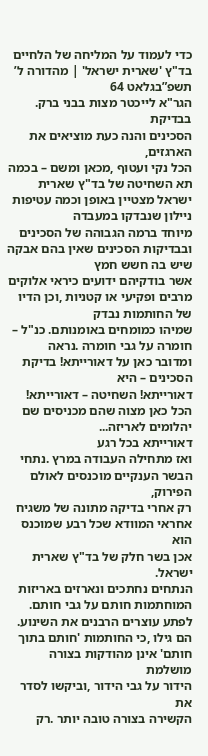כדי לעמוד על המליחה של הלחיים
בד"ץ 'שארית ישראל' | מהדורה ל’ תשפ”בגלאט 64
הגר"א לייכטר מצות בבני ברק.
בבדיקת
הסכינים והנה כעת מוציאים את הארגזים,
הכל נקי ועטוף ,מכאן ומשם – בכמה
תא השחיטה של בד"ץ שארית ישראל מצטיין באופן וכמה עטיפות ניילון שנבדקו במעבדה
מיוחד ברמה הגבוהה של הסכינים ובבדיקות הסכינים שאין בהם אבקה שיש בה חשש חמץ
אשר בודקיהם ידועים כיראי אלוקים מרבים ופקיעי או קטניות ,וכן הדיו של החותמות נבדק
שמיהו כמומחים באומנותם. כנ"ל – חומרה על גבי חומרה .נראה
ומדובר כאן על דאורייתא! בדיקת הסכינים – היא
דאורייתא! השחיטה – דאורייתא! הכל כאן מצוה שהם מכניסים שם יהלומים לאריזה...
דאורייתא בכל רגע
ואז מתחילה העבודה במרץ .נתחי
הבשר הענקיים מוכנסים לאולם הפירוק,
רק אחרי בדיקה מתונה של משגיח
אחראי המוודא שכל רבע שמוכנס הוא
אכן בשר חלק של בד"ץ שארית ישראל.
הנתחים נחתכים ונארזים באריזות
המוחתמות חותם על גבי חותם.
לפתע עוצרים הרבנים את השינוע.
הם גילו ,כי החותמות 'חותם בתוך
חותם' אינן מהודקות בצורה מושלמת
הידור על גבי הידור ,וביקשו לסדר את
הקשירה בצורה טובה יותר .רק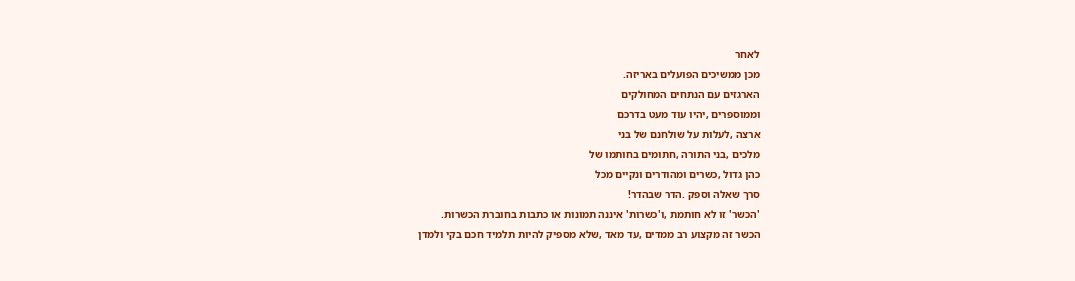לאחר
מכן ממשיכים הפועלים באריזה.
הארגזים עם הנתחים המחולקים
וממוספרים ,יהיו עוד מעט בדרכם
ארצה ,לעלות על שולחנם של בני
מלכים ,בני התורה ,חתומים בחותמו של
כהן גדול ,כשרים ומהודרים ונקיים מכל
סרך שאלה וספק .הדר שבהדר!
'הכשר' זו לא חותמת ,ו'כשרות' איננה תמונות או כתבות בחוברת הכשרות.
הכשר זה מקצוע רב ממדים ,עד מאד ,שלא מספיק להיות תלמיד חכם בקי ולמדן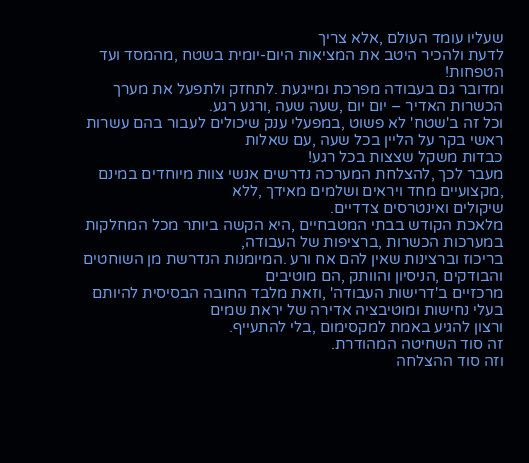שעליו עומד העולם ,אלא צריך
לדעת ולהכיר היטב את המציאות היום-יומית בשטח ,מהמסד ועד הטפחות!
ומדובר גם בעבודה מפרכת ומייגעת .לתחזק ולתפעל את מערך הכשרות האדיר – יום יום ,שעה שעה ,ורגע רגע.
וכל זה ב'שטח' לא פשוט ,במפעלי ענק שיכולים לעבור בהם עשרות ראשי בקר על הליין בכל שעה ,עם שאלות
כבדות משקל שצצות בכל רגע!
מעבר לכך ,להצלחת המערכה נדרשים אנשי צוות מיוחדים במינם ,מקצועיים מחד ויראים ושלמים מאידך ,ללא
שיקולים ואינטרסים צדדיים.
מלאכת הקודש בבתי המטבחיים ,היא הקשה ביותר מכל המחלקות במערכות הכשרות ,ברציפות של העבודה,
בריכוז וברצינות שאין להם אח ורע .המיומנות הנדרשת מן השוחטים והבודקים ,הניסיון והוותק ,הם מוטיבים
מרכזיים ב'דרישות העבודה' ,וזאת מלבד החובה הבסיסית להיותם בעלי נחישות ומוטיבציה אדירה של יראת שמים
ורצון להגיע באמת למקסימום ,בלי להתעייף.
זה סוד השחיטה המהודרת.
וזה סוד ההצלחה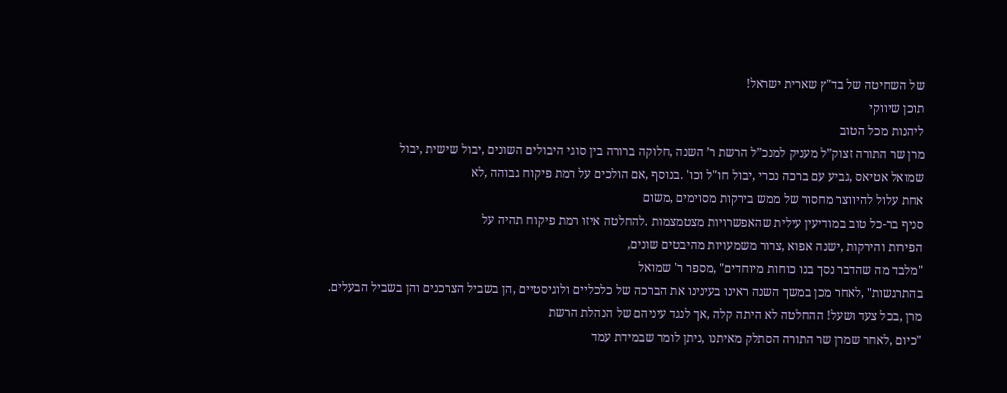של השחיטה של בד"ץ שארית ישראל!
תוכן שיווקי
ליהנות מכל הטוב
מרן שר התורה זצוק”ל מעניק למנכ”ל הרשת ר’ השנה ,חלוקה ברורה בין סוגי היבולים השונים ,יבול שישית ,יבול
שמואל אטיאס ,גביע עם ברכה נכרי ,יבול חו"ל וכו' .בנוסף ,אם הולכים על רמת פיקוח גבוהה ,לא
אחת עלול להיווצר מחסור של ממש בירקות מסוימים ,משום
סניף בר-כל טוב במודיעין עילית שהאפשרויות מצטמצמות .להחלטה איזו רמת פיקוח תהיה על
הפירות והירקות ,ישנה אפוא ,צרור משמעויות מהיבטים שונים,
"מלבד מה שהדבר נסך בנו כוחות מיוחדים" ,מספר ר' שמואל
בהתרגשות" ,לאחר מכן במשך השנה ראינו בעינינו את הברכה של כלכליים ולוגיסטיים ,הן בשביל הצרכנים והן בשביל הבעלים.
מרן ,בכל צעד ושעל! ההחלטה לא היתה קלה ,אך לנגד עיניהם של הנהלת הרשת
"כיום ,לאחר שמרן שר התורה הסתלק מאיתנו ,ניתן לומר שבמידת עמד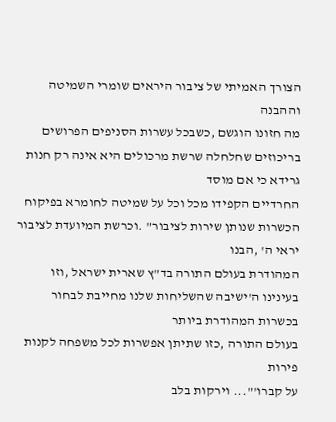הצורך האמיתי של ציבור היראים שומרי השמיטה וההבנה
מה חזונו הוגשם ,כשבכל עשרות הסניפים הפרושים בריכוזים שחלחלה שרשת מרכולים היא אינה רק חנות גרידא כי אם מוסד
החרדיים הקפידו מכל וכל על שמיטה לחומרא בפיקוח הכשרות שנותן שירות לציבור" .וכרשת המיועדת לציבור יראי ה' ,הבנו
המהודרת בעולם התורה בד"ץ שארית ישראל ,וזו בעינינו ה'ישיבה שהשליחות שלנו מחייבת לבחור בכשרות המהודרת ביותר
בעולם התורה ,כזו שתיתן אפשרות לכל משפחה לקנות פירות
על קברו'"... וירקות בלב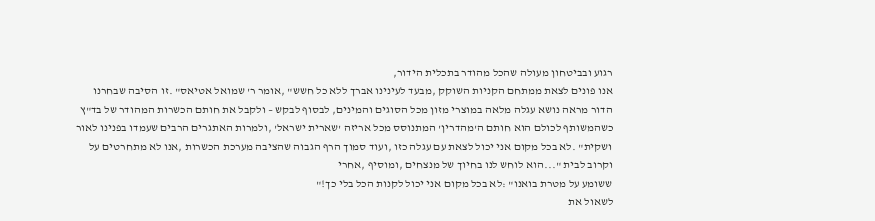רגוע ובביטחון מעולה שהכל מהודר בתכלית הידור,
אנו פונים לצאת ממתחם הקניות השוקק ,מבעד לעינינו אברך ללא כל חשש" ,אומר ר' שמואל אטיאס" .זו הסיבה שבחרנו
הדור מראה נושא עגלה מלאה במוצרי מזון מכל הסוגים והמינים, לבסוף לבקש – ולקבל את חותם הכשרות המהודר של בד"ץ
כשהמשותף לכולם הוא חותם ה'מהדרין' המתנוסס מכל אריזה 'שארית ישראל' ,ולמרות האתגרים הרבים שעמדו בפנינו לאור
ושקית" .לא בכל מקום אני יכול לצאת עם עגלה כזו ,ועוד סמוך הרף הגבוה שהציבה מערכת הכשרות ,אנו לא מתחרטים על
וקרוב לבית "...הוא לוחש לנו בחיוך של מנצחים ,ומוסיף ,אחרי
ששומע על מטרת בואנו" :לא בכל מקום אני יכול לקנות הכל בלי כך!"
לשאול את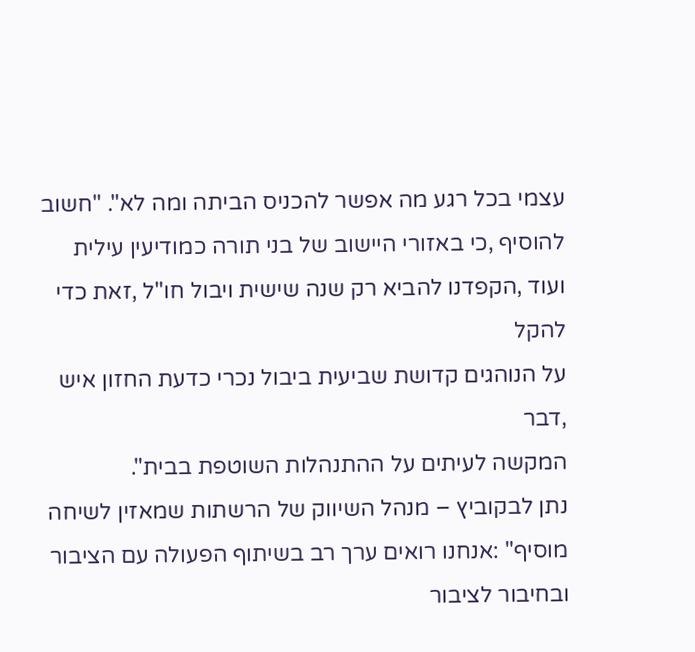עצמי בכל רגע מה אפשר להכניס הביתה ומה לא". "חשוב להוסיף ,כי באזורי היישוב של בני תורה כמודיעין עילית
ועוד ,הקפדנו להביא רק שנה שישית ויבול חו"ל ,זאת כדי להקל
על הנוהגים קדושת שביעית ביבול נכרי כדעת החזון איש ,דבר
המקשה לעיתים על ההתנהלות השוטפת בבית".
נתן לבקוביץ – מנהל השיווק של הרשתות שמאזין לשיחה
מוסיף" :אנחנו רואים ערך רב בשיתוף הפעולה עם הציבור
ובחיבור לציבור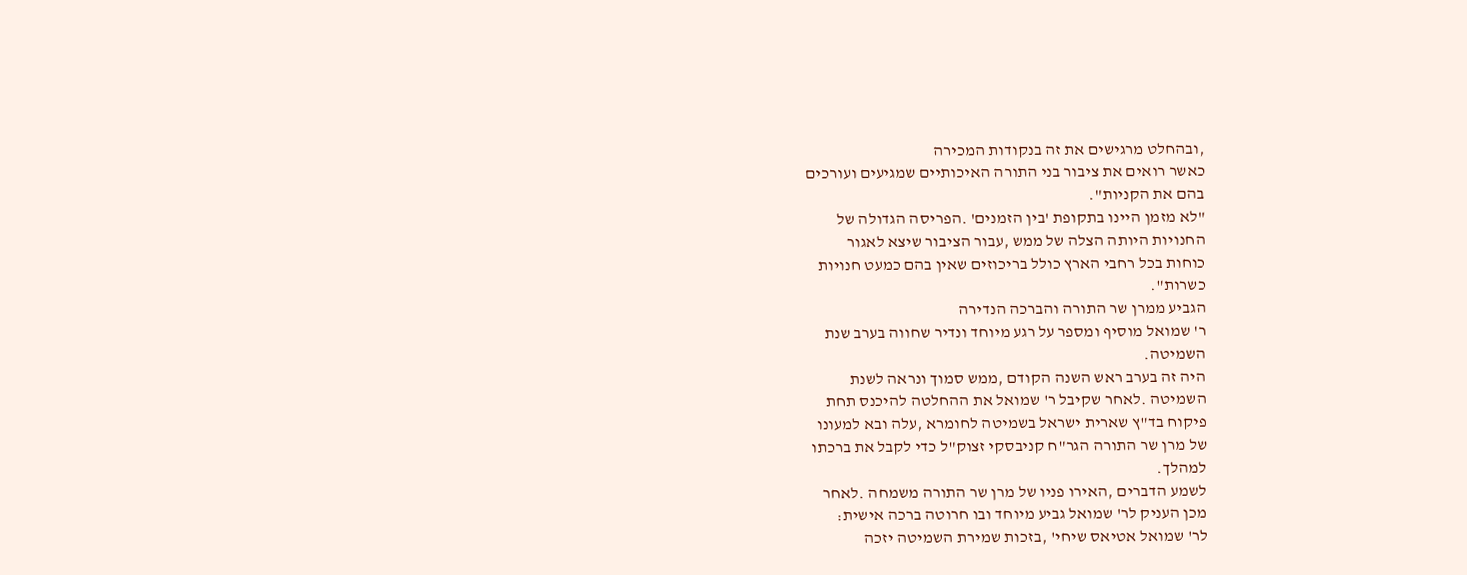,ובהחלט מרגישים את זה בנקודות המכירה
כאשר רואים את ציבור בני התורה האיכותיים שמגיעים ועורכים
בהם את הקניות".
"לא מזמן היינו בתקופת 'בין הזמנים' .הפריסה הגדולה של
החנויות היותה הצלה של ממש ,עבור הציבור שיצא לאגור
כוחות בכל רחבי הארץ כולל בריכוזים שאין בהם כמעט חנויות
כשרות".
הגביע ממרן שר התורה והברכה הנדירה
ר' שמואל מוסיף ומספר על רגע מיוחד ונדיר שחווה בערב שנת
השמיטה.
היה זה בערב ראש השנה הקודם ,ממש סמוך ונראה לשנת
השמיטה .לאחר שקיבל ר' שמואל את ההחלטה להיכנס תחת
פיקוח בד"ץ שארית ישראל בשמיטה לחומרא ,עלה ובא למעונו
של מרן שר התורה הגר"ח קניבסקי זצוק"ל כדי לקבל את ברכתו
למהלך.
לשמע הדברים ,האירו פניו של מרן שר התורה משמחה .לאחר
מכן העניק לר' שמואל גביע מיוחד ובו חרוטה ברכה אישית:
לר' שמואל אטיאס שיחי' ,בזכות שמירת השמיטה יזכה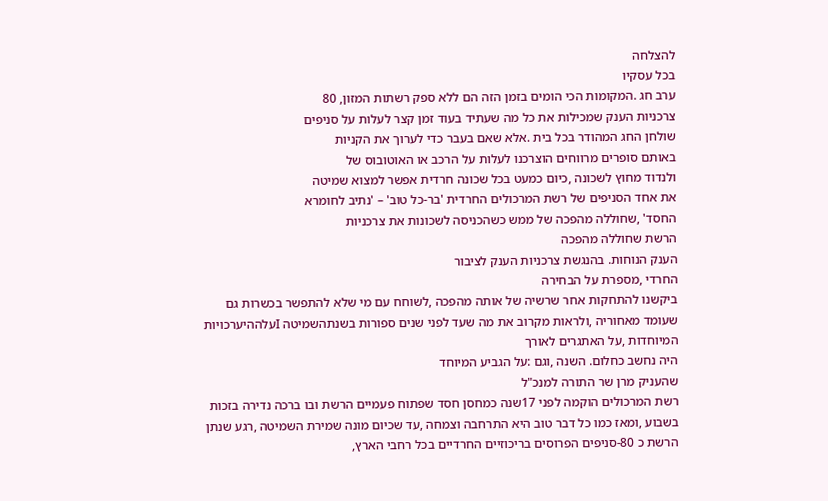להצלחה
בכל עסקיו
ערב חג .המקומות הכי הומים בזמן הזה הם ללא ספק רשתות המזון, 80
צרכניות הענק שמכילות את כל מה שעתיד בעוד זמן קצר לעלות על סניפים
שולחן החג המהודר בכל בית .אלא שאם בעבר כדי לערוך את הקניות
באותם סופרים מרווחים הוצרכנו לעלות על הרכב או האוטובוס של
ולנדוד מחוץ לשכונה ,כיום כמעט בכל שכונה חרדית אפשר למצוא שמיטה
את אחד הסניפים של רשת המרכולים החרדית 'בר-כל טוב' – 'נתיב לחומרא
החסד' ,שחוללה מהפכה של ממש כשהכניסה לשכונות את צרכניות
הרשת שחוללה מהפכה
הענק הנוחות. בהנגשת צרכניות הענק לציבור
החרדי ,מספרת על הבחירה
ביקשנו להתחקות אחר שרשיה של אותה מהפכה ,לשוחח עם מי שלא להתפשר בכשרות גם
שעומד מאחוריה ,ולראות מקרוב את מה שעד לפני שנים ספורות בשנתהשמיטה Iעלההיערכויות
המיוחדות ,על האתגרים לאורך
היה נחשב כחלום. השנה ,וגם :על הגביע המיוחד
שהעניק מרן שר התורה למנכ"ל
רשת המרכולים הוקמה לפני 17שנה כמחסן חסד שפתוח פעמיים הרשת ובו ברכה נדירה בזכות
בשבוע ,ומאז כמו כל דבר טוב היא התרחבה וצמחה ,עד שכיום מונה שמירת השמיטה ,רגע שנתן
הרשת כ 80-סניפים הפרוסים בריכוזיים החרדיים בכל רחבי הארץ,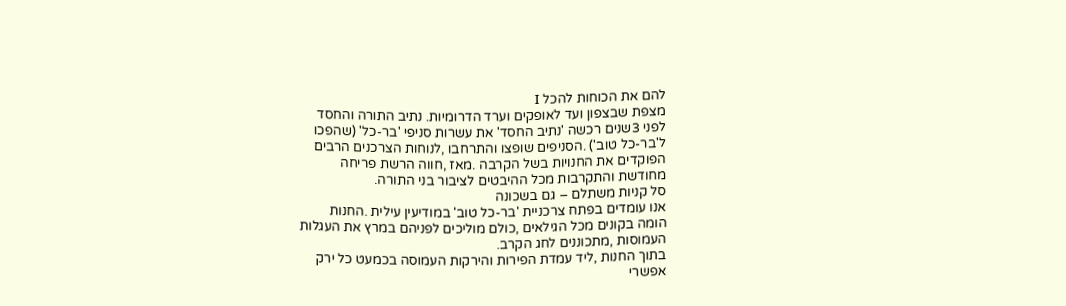להם את הכוחות להכל I
מצפת שבצפון ועד לאופקים וערד הדרומיות. נתיב התורה והחסד
לפני 3שנים רכשה 'נתיב החסד' את עשרות סניפי 'בר-כל' (שהפכו
ל'בר-כל טוב') .הסניפים שופצו והתרחבו ,לנוחות הצרכנים הרבים
הפוקדים את החנויות בשל הקרבה .מאז ,חווה הרשת פריחה
מחודשת והתקרבות מכל ההיבטים לציבור בני התורה.
סל קניות משתלם – גם בשכונה
אנו עומדים בפתח צרכניית 'בר-כל טוב' במודיעין עילית .החנות
הומה בקונים מכל הגילאים ,כולם מוליכים לפניהם במרץ את העגלות
העמוסות ,מתכוננים לחג הקרב.
בתוך החנות ,ליד עמדת הפירות והירקות העמוסה בכמעט כל ירק
אפשרי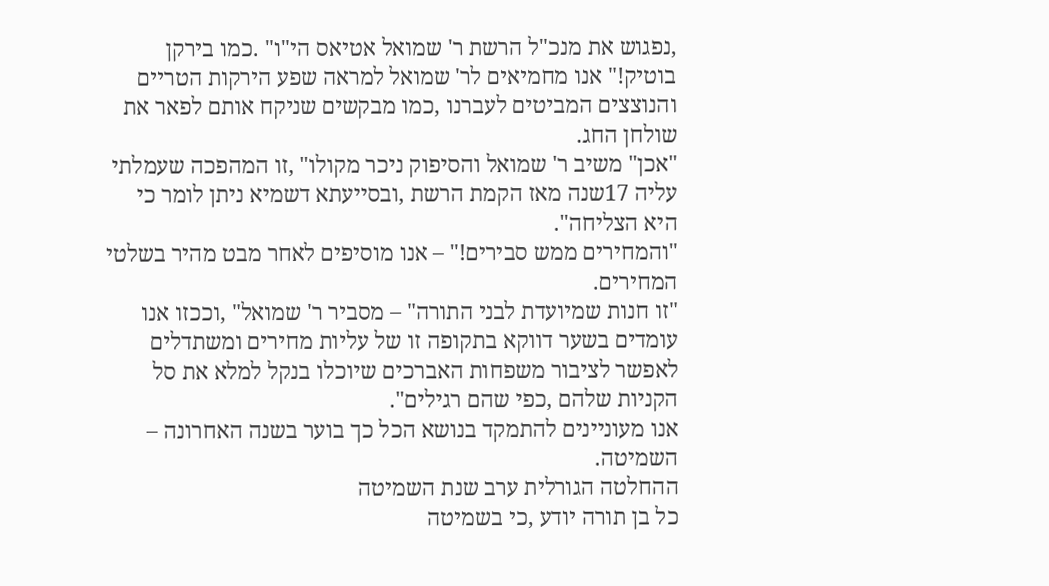,נפגוש את מנכ"ל הרשת ר' שמואל אטיאס הי"ו" .כמו בירקן
בוטיק!" אנו מחמיאים לר' שמואל למראה שפע הירקות הטריים
והנוצצים המביטים לעברנו ,כמו מבקשים שניקח אותם לפאר את
שולחן החג.
"אכן" משיב ר' שמואל והסיפוק ניכר מקולו" ,זו המהפכה שעמלתי
עליה 17שנה מאז הקמת הרשת ,ובסייעתא דשמיא ניתן לומר כי
היא הצליחה".
"והמחירים ממש סבירים!" – אנו מוסיפים לאחר מבט מהיר בשלטי
המחירים.
"זו חנות שמיועדת לבני התורה" – מסביר ר' שמואל" ,וככזו אנו
עומדים בשער דווקא בתקופה זו של עליות מחירים ומשתדלים
לאפשר לציבור משפחות האברכים שיוכלו בנקל למלא את סל
הקניות שלהם ,כפי שהם רגילים".
אנו מעוניינים להתמקד בנושא הכל כך בוער בשנה האחרונה –
השמיטה.
ההחלטה הגורלית ערב שנת השמיטה
כל בן תורה יודע ,כי בשמיטה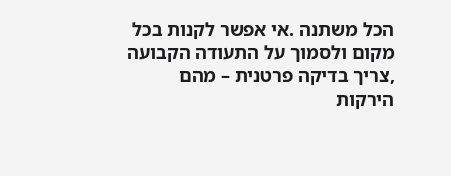הכל משתנה .אי אפשר לקנות בכל
מקום ולסמוך על התעודה הקבועה ,צריך בדיקה פרטנית – מהם
הירקות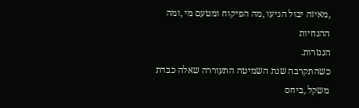,מאיזה יבול הגיעו ,מה הפיקוח ומטעם מי ,ומה ההנחיות
הנגזרות.
כשהתקרבה שנת השמיטה התעוררה שאלה כבדת משקל ,ביחס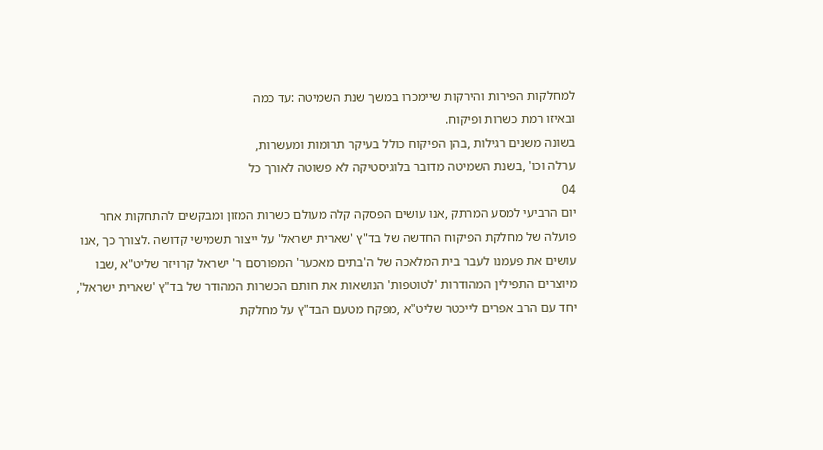למחלקות הפירות והירקות שיימכרו במשך שנת השמיטה :עד כמה
ובאיזו רמת כשרות ופיקוח.
בשונה משנים רגילות ,בהן הפיקוח כולל בעיקר תרומות ומעשרות,
ערלה וכו' ,בשנת השמיטה מדובר בלוגיסטיקה לא פשוטה לאורך כל
04
יום הרביעי למסע המרתק ,אנו עושים הפסקה קלה מעולם כשרות המזון ומבקשים להתחקות אחר
פועלה של מחלקת הפיקוח החדשה של בד"ץ 'שארית ישראל' על ייצור תשמישי קדושה .לצורך כך ,אנו
עושים את פעמנו לעבר בית המלאכה של ה'בתים מאכער' המפורסם ר' ישראל קרויזר שליט"א ,שבו
מיוצרים התפילין המהודרות 'לטוטפות' הנושאות את חותם הכשרות המהודר של בד"ץ 'שארית ישראל',
יחד עם הרב אפרים לייכטר שליט"א ,מפקח מטעם הבד"ץ על מחלקת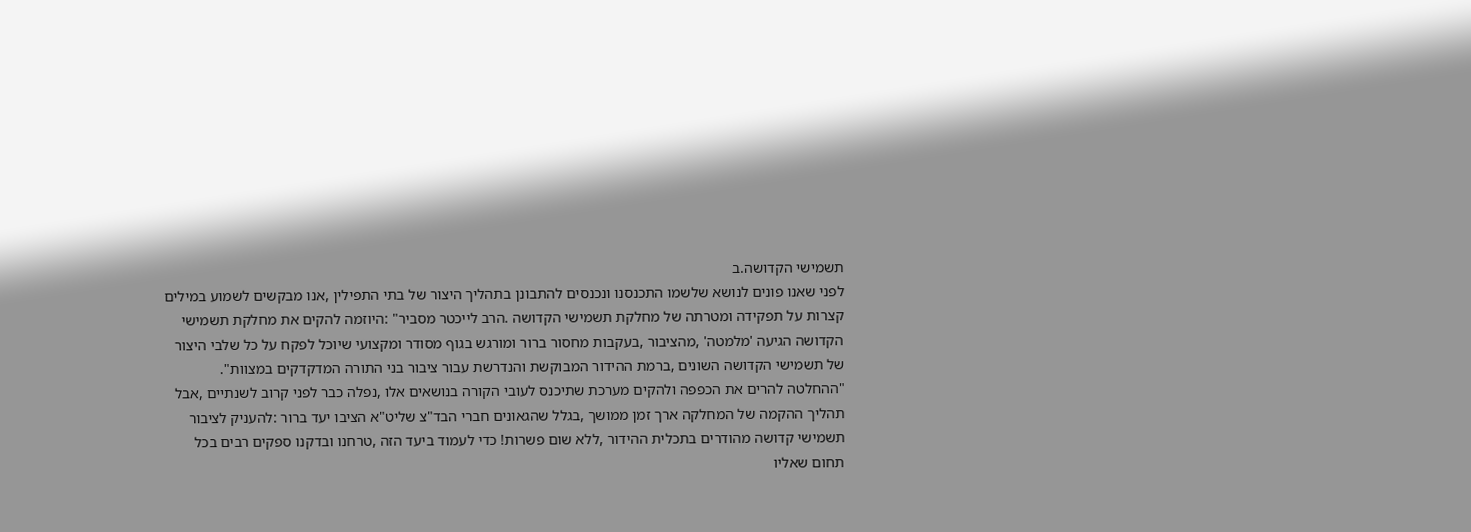תשמישי הקדושה.ב
לפני שאנו פונים לנושא שלשמו התכנסנו ונכנסים להתבונן בתהליך היצור של בתי התפילין ,אנו מבקשים לשמוע במילים
קצרות על תפקידה ומטרתה של מחלקת תשמישי הקדושה .הרב לייכטר מסביר" :היוזמה להקים את מחלקת תשמישי
הקדושה הגיעה 'מלמטה' ,מהציבור ,בעקבות מחסור ברור ומורגש בגוף מסודר ומקצועי שיוכל לפקח על כל שלבי היצור
של תשמישי הקדושה השונים ,ברמת ההידור המבוקשת והנדרשת עבור ציבור בני התורה המדקדקים במצוות".
"ההחלטה להרים את הכפפה ולהקים מערכת שתיכנס לעובי הקורה בנושאים אלו ,נפלה כבר לפני קרוב לשנתיים ,אבל
תהליך ההקמה של המחלקה ארך זמן ממושך ,בגלל שהגאונים חברי הבד"צ שליט"א הציבו יעד ברור :להעניק לציבור
תשמישי קדושה מהודרים בתכלית ההידור ,ללא שום פשרות! כדי לעמוד ביעד הזה ,טרחנו ובדקנו ספקים רבים בכל
תחום שאליו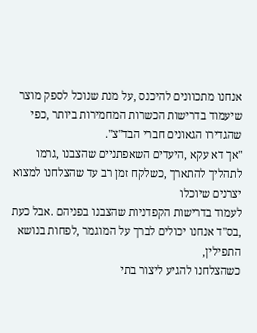אנחנו מתכוונים להיכנס ,על מנת שנוכל לספק מוצר שיעמוד בדרישות הכשרות המחמירות ביותר ,כפי
שהגדירו הגאונים חברי הבד"צ".
"אך דא עקא ,היעדים השאפתניים שהצבנו ,גרמו לתהליך להתארך ,כשלקח זמן רב עד שהצלחנו למצוא יצרנים שיוכלו
לעמוד בדרישות הקפדניות שהצבנו בפניהם .אבל כעת ,בס"ד אנחנו יכולים לברך על המוגמר ,לפחות בנושא התפילין,
כשהצלחנו להגיע ליצור בתי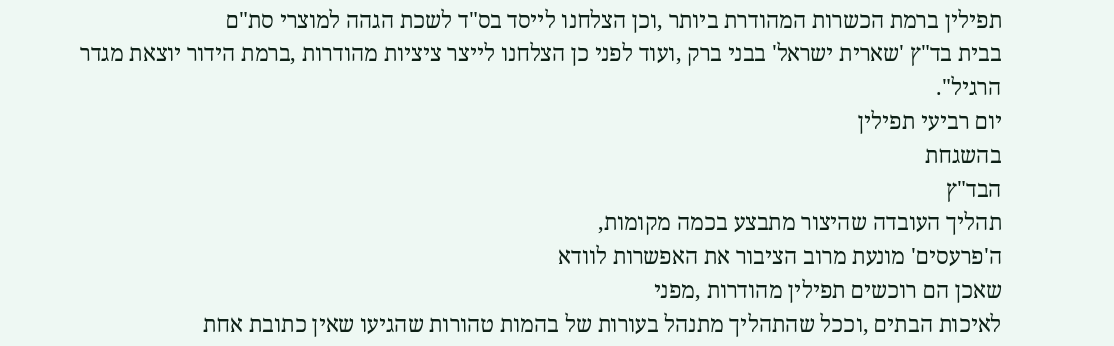תפילין ברמת הכשרות המהודרת ביותר ,וכן הצלחנו לייסד בס"ד לשכת הגהה למוצרי סת"ם
בבית בד"ץ 'שארית ישראל' בבני ברק ,ועוד לפני כן הצלחנו לייצר ציציות מהודרות ,ברמת הידור יוצאת מגדר הרגיל".
יום רביעי תפילין
בהשגחת
הבד"ץ
תהליך העובדה שהיצור מתבצע בכמה מקומות,
ה'פרעסים' מונעת מרוב הציבור את האפשרות לוודא
שאכן הם רוכשים תפילין מהודרות ,מפני
לאיכות הבתים ,וככל שהתהליך מתנהל בעורות של בהמות טהורות שהגיעו שאין כתובת אחת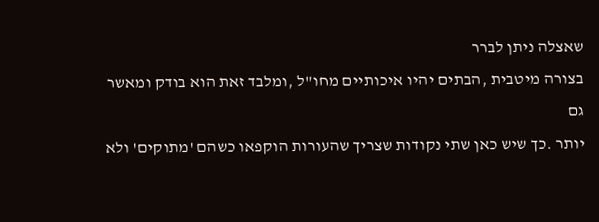שאצלה ניתן לברר
בצורה מיטבית ,הבתים יהיו איכותיים מחו"ל ,ומלבד זאת הוא בודק ומאשר גם
יותר .כך שיש כאן שתי נקודות שצריך שהעורות הוקפאו כשהם 'מתוקים' ולא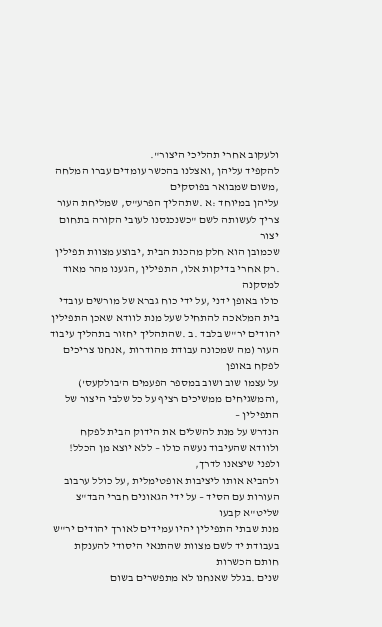ולעקוב אחרי תהליכי היצור".
להקפיד עליהן ,ואצלנו בהכשר עומדים עברו המלחה ,משום שמבואר בפוסקים
עליהן במיוחד :א .שתהליך הפרע"ס, שמליחת העור צריך לעשותה לשם "כשנכנסנו לעובי הקורה בתחום יצור
שכמובן הוא חלק מהכנת הבית ,יבוצע מצוות תפילין .רק אחרי בדיקות אלו, התפילין ,הגענו מהר מאוד למסקנה
כולו באופן ידני ,על ידי כוח גברא של מורשים עובדי בית המלאכה להתחיל שעל מנת לוודא שאכן התפילין
יהודים יר"ש בלבד .ב .שהתהליך יחזור בתהליך עיבוד העור (מה שמכונה עבודת מהודרות ,אנחנו צריכים לפקח באופן
על עצמו שוב ושוב במספר הפעמים ה'בולקעס') ,והמשגיחים ממשיכים רציף על כל שלבי היצור של התפילין –
הנדרש על מנת להשלים את הידוק הבית לפקח ולוודא שהעיבוד נעשה כולו – ללא יוצא מן הכלל! ולפני שיצאנו לדרך,
ולהביא אותו ליציבות אופטימלית ,על כולל ערבוב העורות עם הסיד – על ידי הגאונים חברי הבד"צ שליט"א קבעו
מנת שבתי התפילין יהיו עמידים לאורך יהודים יר"ש בעבודת יד לשם מצוות שהתנאי היסודי להענקת חותם הכשרות
שנים .בגלל שאנחנו לא מתפשרים בשום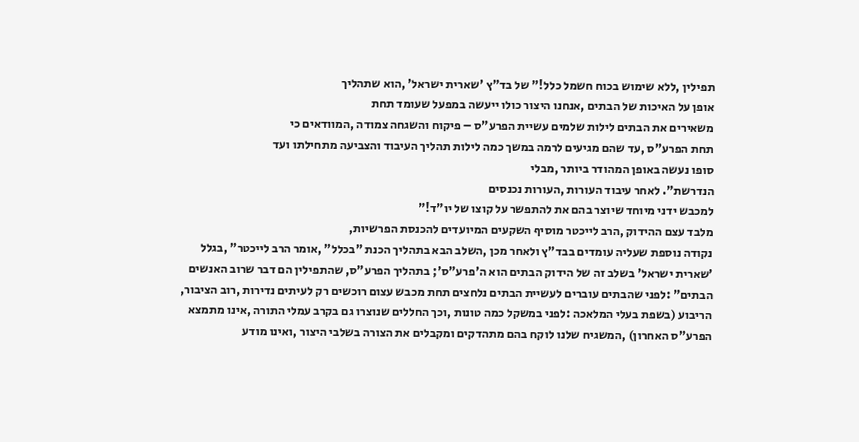תפילין ,ללא שימוש בכוח חשמל כלל!" של בד"ץ 'שארית ישראל' ,הוא שתהליך
אופן על האיכות של הבתים ,אנחנו היצור כולו ייעשה במפעל שעומד תחת
משאירים את הבתים לילות שלמים עשיית הפרע"ס – פיקוח והשגחה צמודה ,המוודאים כי
תחת הפרע"ס ,עד שהם מגיעים לרמה במשך כמה לילות תהליך העיבוד והצביעה מתחילתו ועד
סופו נעשה באופן המהודר ביותר ,מבלי
הנדרשת". לאחר עיבוד העורות ,העורות נכנסים
למכבש ידני מיוחד שיוצר בהם את להתפשר על קוצו של יו"ד!"
מלבד עצם ההידוק ,הרב לייכטר מוסיף השקעים המיועדים להכנסת הפרשיות,
נקודה נוספת שעליה עומדים בבד"ץ ולאחר מכן ,השלב הבא בתהליך הכנת "בכלל" ,אומר הרב לייכטר" ,בגלל
'שארית ישראל' בשלב זה של הידוק הבתים הוא ה'פרע"ס'; בתהליך הפרע"ס, שהתפילין הם דבר שרוב האנשים
הבתים" :לפני שהבתים עוברים לעשיית הבתים נלחצים תחת מכבש עצום רוכשים רק לעיתים נדירות ,רוב הציבור,
הריבוע (בשפת בעלי המלאכה :לפני במשקל כמה טונות ,וכך החללים שנוצרו גם בקרב עמלי התורה ,אינו מתמצא
הפרע"ס האחרון) ,המשגיח שלנו לוקח בהם מתהדקים ומקבלים את הצורה בשלבי היצור ,ואינו מודע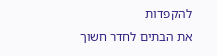להקפדות
את הבתים לחדר חשוך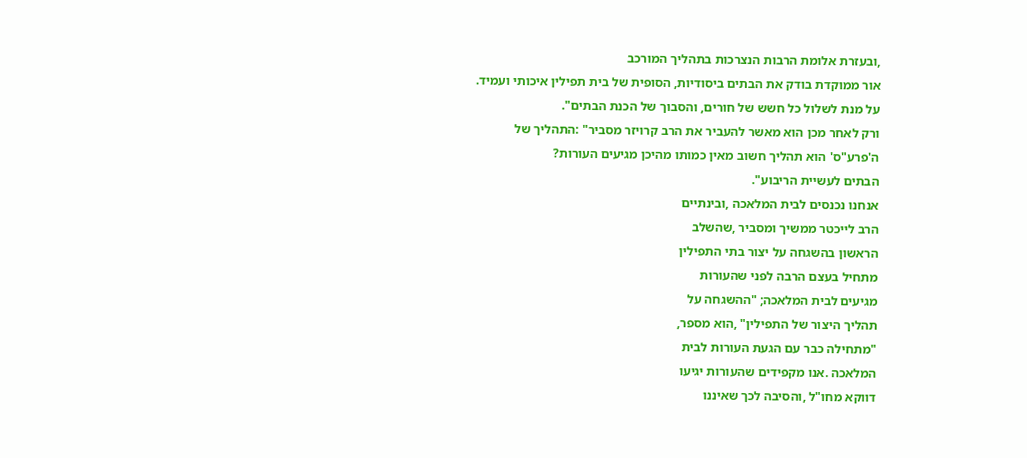,ובעזרת אלומת הרבות הנצרכות בתהליך המורכב
אור ממוקדת בודק את הבתים ביסודיות, הסופית של בית תפילין איכותי ועמיד.
על מנת לשלול כל חשש של חורים, והסבוך של הכנת הבתים".
ורק לאחר מכן הוא מאשר להעביר את הרב קרויזר מסביר" :התהליך של
ה'פרע"ס' הוא תהליך חשוב מאין כמותו מהיכן מגיעים העורות?
הבתים לעשיית הריבוע".
אנחנו נכנסים לבית המלאכה ,ובינתיים
הרב לייכטר ממשיך ומסביר ,שהשלב
הראשון בהשגחה על יצור בתי התפילין
מתחיל בעצם הרבה לפני שהעורות
מגיעים לבית המלאכה; "ההשגחה על
תהליך היצור של התפילין" ,הוא מספר,
"מתחילה כבר עם הגעת העורות לבית
המלאכה .אנו מקפידים שהעורות יגיעו
דווקא מחו"ל ,והסיבה לכך שאיננו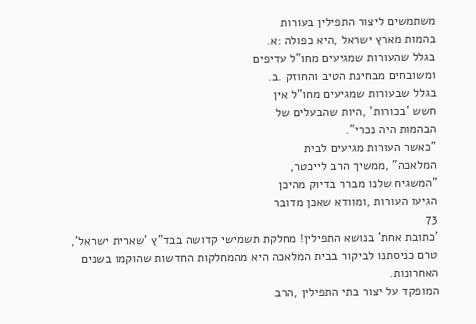משתמשים ליצור התפילין בעורות
בהמות מארץ ישראל ,היא כפולה :א.
בגלל שהעורות שמגיעים מחו"ל עדיפים
ומשובחים מבחינת הטיב והחוזק .ב.
בגלל שבעורות שמגיעים מחו"ל אין
חשש 'בכורות' ,היות שהבעלים של
הבהמות היה נכרי".
"כאשר העורות מגיעים לבית
המלאכה" ,ממשיך הרב לייכטר,
"המשגיח שלנו מברר בדיוק מהיכן
הגיעו העורות ,ומוודא שאכן מדובר
73
'כתובת אחת' בנושא התפילין! מחלקת תשמישי קדושה בבד"ץ 'שארית ישראל',
טרם כניסתנו לביקור בבית המלאכה היא מהמחלקות החדשות שהוקמו בשנים האחרונות.
המופקד על יצור בתי התפילין ,הרב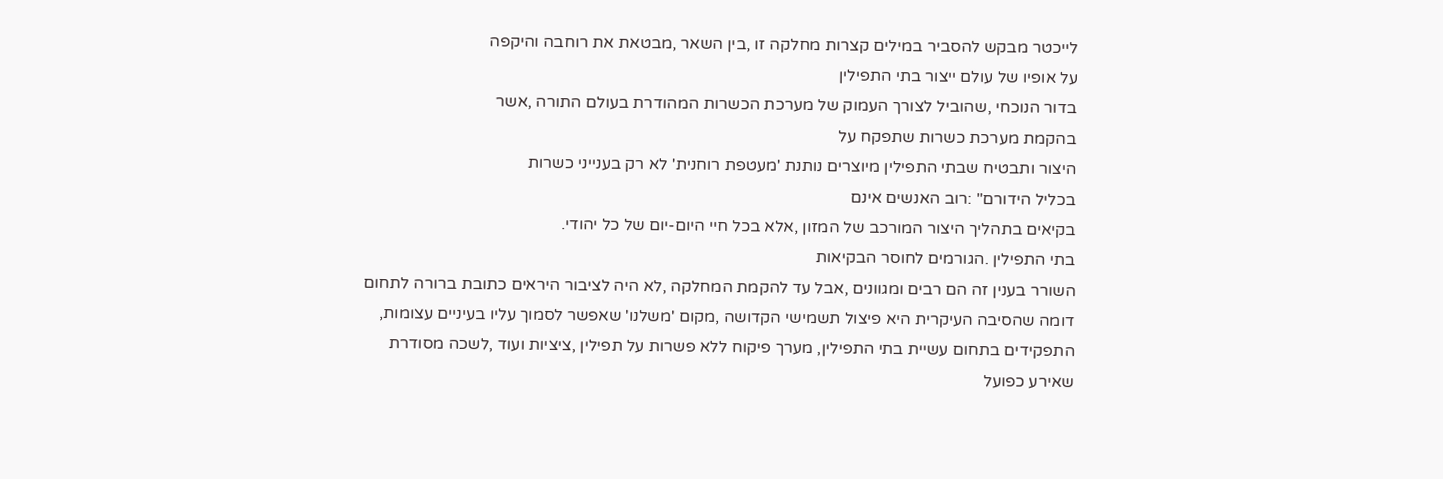לייכטר מבקש להסביר במילים קצרות מחלקה זו ,בין השאר ,מבטאת את רוחבה והיקפה
על אופיו של עולם ייצור בתי התפילין
בדור הנוכחי ,שהוביל לצורך העמוק של מערכת הכשרות המהודרת בעולם התורה ,אשר
בהקמת מערכת כשרות שתפקח על
היצור ותבטיח שבתי התפילין מיוצרים נותנת 'מעטפת רוחנית' לא רק בענייני כשרות
בכליל הידורם" :רוב האנשים אינם
בקיאים בתהליך היצור המורכב של המזון ,אלא בכל חיי היום-יום של כל יהודי.
בתי התפילין .הגורמים לחוסר הבקיאות
השורר בענין זה הם רבים ומגוונים ,אבל עד להקמת המחלקה ,לא היה לציבור היראים כתובת ברורה לתחום
דומה שהסיבה העיקרית היא פיצול תשמישי הקדושה ,מקום 'משלנו' שאפשר לסמוך עליו בעיניים עצומות,
התפקידים בתחום עשיית בתי התפילין, מערך פיקוח ללא פשרות על תפילין ,ציציות ועוד ,לשכה מסודרת
שאירע כפועל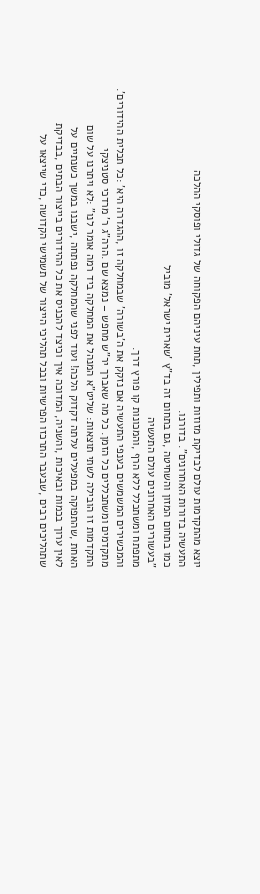יוצא מהתקדמות עולם לבדיקת מזוזות ותפילין ,תחת עיניהם הפקוחה של גדולי ופוסקי ההלכה
התעשיה בדורות האחרונים". בדורנו.
כמו בתחום המזון והשחיטה ,גם בתחום זה בד"ץ 'שארית ישראל' מוביל
"בעשורים האחרונים עולם התעשיה
מתפתח ומשתכלל ללא הרף ,והמכונות קו פורץ דרך.
והמכשירים המשמשים בענפי התעשיה אם נזקק את ה'בשורה' שבמחלקה זו ,ההגדרה היא' :כל תכלית ההידורים'.
מתקדמים ומשתכללים כל הזמן. כל מה שאברך יר"ש מחפש – נמצא שם .הרה"ג ר' מרדכי סטניצקי
התקדמות זו הובילה לשתי תוצאות: שליט"א המנהל את המחלקה ביד רמה אומר לנו" :לא ויתרנו על שום
האחת ,שהתפוקה במפעלים עלתה דקדוק הלכה! ועוד לפני שהמחלקה נפתחה ,ישבנו במשך כשנתיים על
לאין ערוך בכמות ובאיכות ,והשניה, המדוכה איך וכיצד להכניס את כל ההידורים בייצור הבתים ,בבדיקת
שתהליכים רבים ,שבעבר התרכזו הפרשיות ובכל תהליכי הייצור של תשמישי הקדושה ,כדי שייצאו על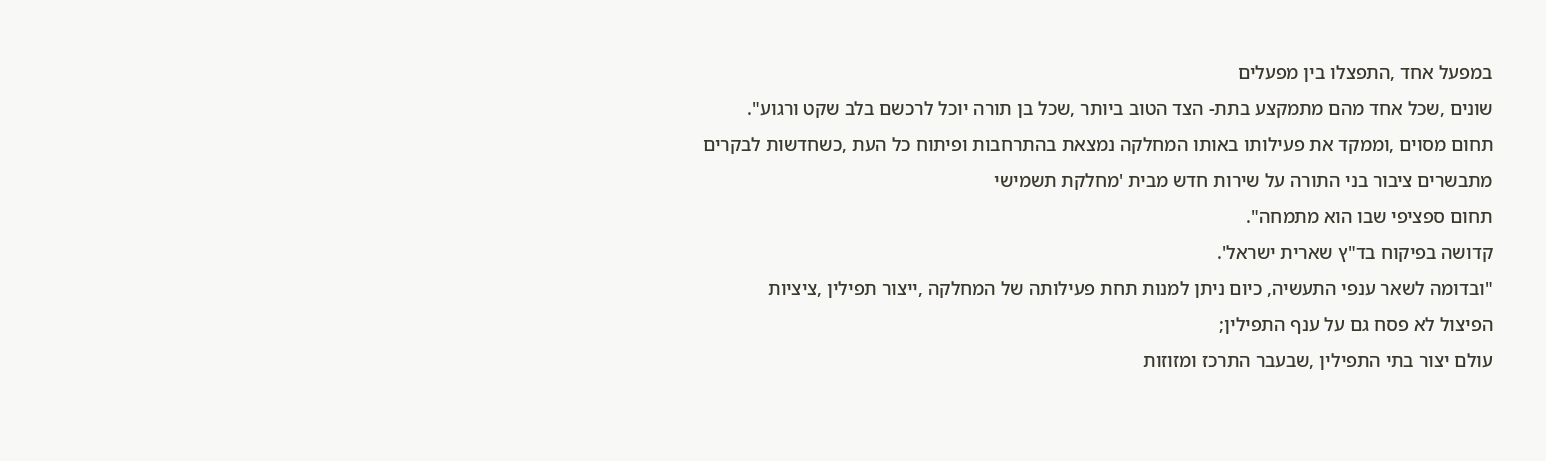במפעל אחד ,התפצלו בין מפעלים
שונים ,שכל אחד מהם מתמקצע בתת- הצד הטוב ביותר ,שכל בן תורה יוכל לרכשם בלב שקט ורגוע".
תחום מסוים ,וממקד את פעילותו באותו המחלקה נמצאת בהתרחבות ופיתוח כל העת ,כשחדשות לבקרים
מתבשרים ציבור בני התורה על שירות חדש מבית 'מחלקת תשמישי
תחום ספציפי שבו הוא מתמחה".
קדושה בפיקוח בד"ץ שארית ישראל'.
"ובדומה לשאר ענפי התעשיה, כיום ניתן למנות תחת פעילותה של המחלקה ,ייצור תפילין ,ציציות
הפיצול לא פסח גם על ענף התפילין;
עולם יצור בתי התפילין ,שבעבר התרכז ומזוזות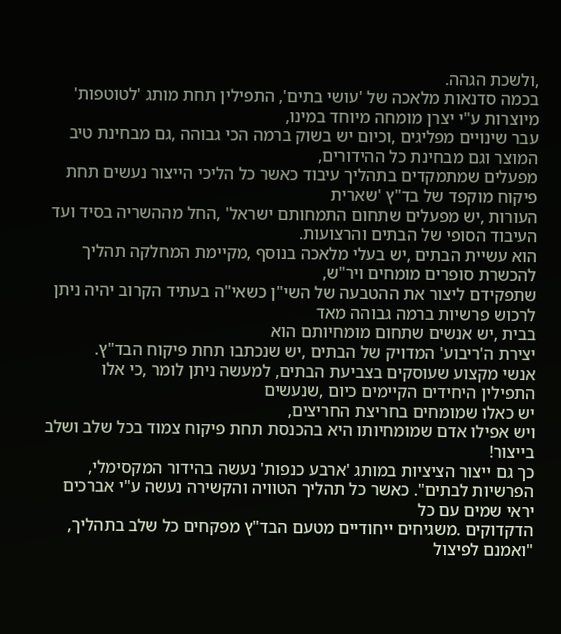,ולשכת הגהה.
בכמה סדנאות מלאכה של 'עושי בתים', התפילין תחת מותג 'לטוטפות' מיוצרות ע"י יצרן מומחה מיוחד במינו,
עבר שינויים מפליגים ,וכיום יש בשוק ברמה הכי גבוהה ,גם מבחינת טיב המוצר וגם מבחינת כל ההידורים,
מפעלים שמתמקדים בתהליך עיבוד כאשר כל הליכי הייצור נעשים תחת פיקוח מוקפד של בד"ץ 'שארית
העורות ,יש מפעלים שתחום התמחותם ישראל' ,החל מההשריה בסיד ועד העיבוד הסופי של הבתים והרצועות.
הוא עשיית הבתים ,יש בעלי מלאכה בנוסף ,מקיימת המחלקה תהליך להכשרת סופרים מומחים ויר"ש,
שתפקידם ליצור את ההטבעה של השי"ן כשאי"ה בעתיד הקרוב יהיה ניתן לרכוש פרשיות ברמה גבוהה מאד
בבית ,יש אנשים שתחום מומחיותם הוא
יצירת ה'ריבוע' המדויק של הבתים ,יש שנכתבו תחת פיקוח הבד"ץ.
אנשי מקצוע שעוסקים בצביעת הבתים, למעשה ניתן לומר ,כי אלו התפילין היחידים הקיימים כיום ,שנעשים
יש כאלו שמומחים בחריצת החריצים,
ויש אפילו אדם שמומחיותו היא בהכנסת תחת פיקוח צמוד בכל שלב ושלב בייצור!
כך גם ייצור הציציות במותג 'ארבע כנפות' נעשה בהידור המקסימלי,
הפרשיות לבתים". כאשר כל תהליך הטוויה והקשירה נעשה ע"י אברכים יראי שמים עם כל
הדקדוקים .משגיחים ייחודיים מטעם הבד"ץ מפקחים כל שלב בתהליך,
"ואמנם לפיצול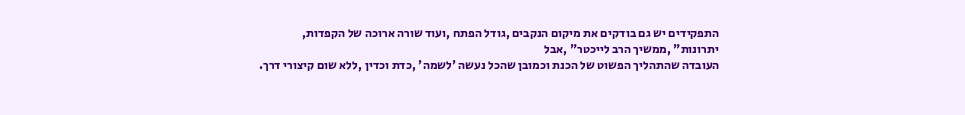התפקידים יש גם בודקים את מיקום הנקבים ,גודל הפתח ,ועוד שורה ארוכה של הקפדות,
יתרונות" ,ממשיך הרב לייכטר" ,אבל
העובדה שהתהליך הפשוט של הכנת וכמובן שהכל נעשה 'לשמה' ,כדת וכדין ,ללא שום קיצורי דרך.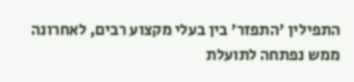התפילין 'התפזר' בין בעלי מקצוע רבים, לאחרונה ממש נפתחה לתועלת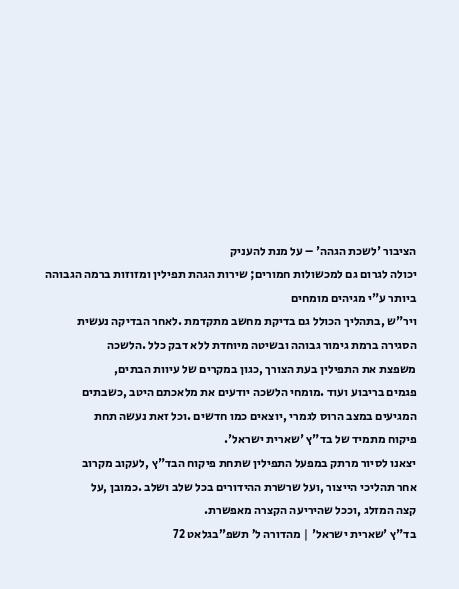הציבור 'לשכת הגהה' – על מנת להעניק
יכולה לגרום גם למכשולות חמורים; שירות הגהת תפילין ומזוזות ברמה הגבוהה ביותר ע"י מגיהים מומחים
ויר"ש ,בתהליך הכולל גם בדיקת מחשב מתקדמת .לאחר הבדיקה נעשית
הסגירה ברמת גימור גבוהה ובשיטה מיוחדת ללא דבק כלל .הלשכה
משפצת את התפילין בעת הצורך ,כגון במקרים של עיוות הבתים,
פגמים בריבוע ועוד .מומחי הלשכה יודעים את מלאכתם היטב ,כשבתים
המגיעים במצב הרוס לגמרי ,יוצאים כמו חדשים .וכל זאת נעשה תחת
פיקוח מתמיד של בד"ץ 'שארית ישראל'.
יצאנו לסיור מרתק במפעל התפילין שתחת פיקוח הבד"ץ ,לעקוב מקרוב
אחר תהליכי הייצור ,ועל שרשרת ההידורים בכל שלב ושלב .כמובן ,על
קצה המזלג ,וככל שהיריעה הקצרה מאפשרת.
בד"ץ 'שארית ישראל' | מהדורה ל’ תשפ”בגלאט 72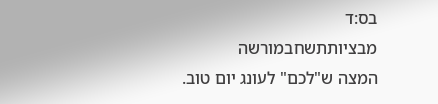בס:ד
מבציותתשחבמורשה
המצה ש"לכם" לעונג יום טוב.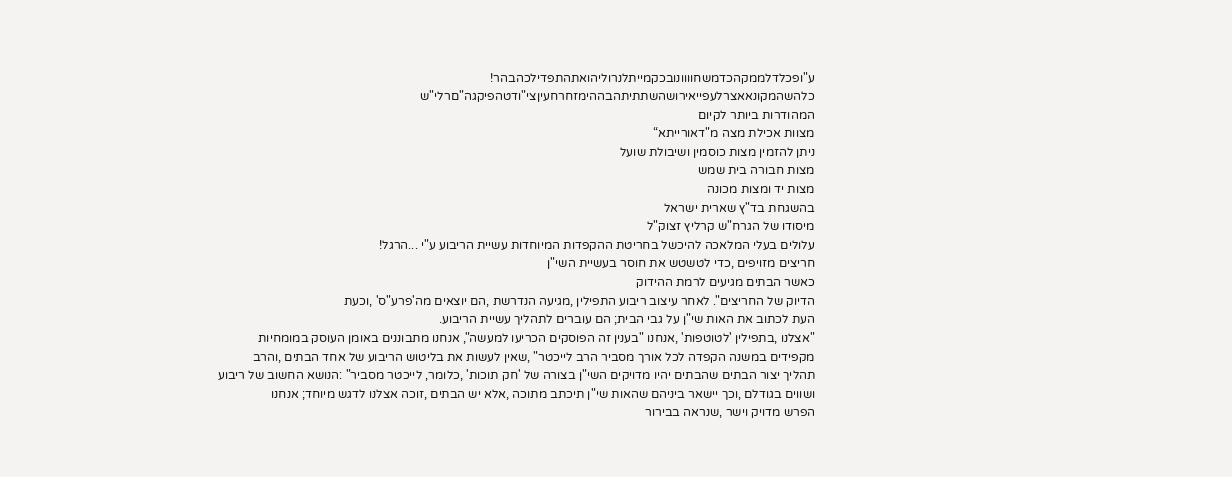ע"ופכלדלממקהכדמשחוווונובכקמייתלנרוליהואתהתפדילכהבהר!
כלהשהמקונאאצרלעפייאירושהשתתיתהבההימזחרחעיןצי"ודטהפיקגה"םרלי"ש
המהודרות ביותר לקיום
מצוות אכילת מצה מ"דאורייתא“
ניתן להזמין מצות כוסמין ושיבולת שועל
מצות חבורה בית שמש
מצות יד ומצות מכונה
בהשגחת בד"ץ שארית ישראל
מיסודו של הגרח"ש קרליץ זצוק"ל
עלולים בעלי המלאכה להיכשל בחריטת ההקפדות המיוחדות עשיית הריבוע ע"י ...הרגל!
חריצים מזויפים ,כדי לטשטש את חוסר בעשיית השי"ן
כאשר הבתים מגיעים לרמת ההידוק
הדיוק של החריצים". לאחר עיצוב ריבוע התפילין ,מגיעה הנדרשת ,הם יוצאים מה'פרע"ס' ,וכעת
העת לכתוב את האות שי"ן על גבי הבית; הם עוברים לתהליך עשיית הריבוע.
"אצלנו ,בתפילין 'לטוטפות' ,אנחנו "בענין זה הפוסקים הכריעו למעשה", אנחנו מתבוננים באומן העוסק במומחיות
מקפידים במשנה הקפדה לכל אורך מסביר הרב לייכטר" ,שאין לעשות את בליטוש הריבוע של אחד הבתים ,והרב
תהליך יצור הבתים שהבתים יהיו מדויקים השי"ן בצורה של 'חק תוכות' ,כלומר, לייכטר מסביר" :הנושא החשוב של ריבוע
ושווים בגודלם ,וכך יישאר ביניהם שהאות שי"ן תיכתב מתוכה ,אלא יש הבתים ,זוכה אצלנו לדגש מיוחד; אנחנו
הפרש מדויק וישר ,שנראה בבירור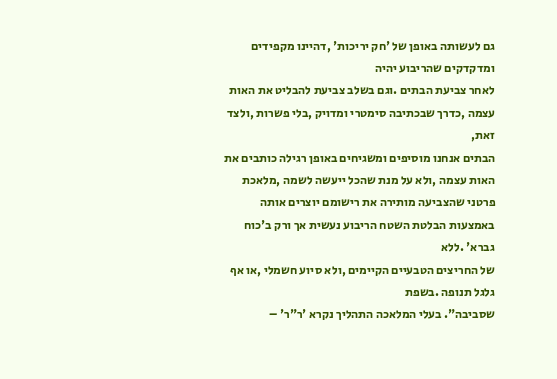גם לעשותה באופן של 'חק יריכות' ,דהיינו מקפידים ומדקדקים שהריבוע יהיה
לאחר צביעת הבתים .וגם בשלב צביעת להבליט את האות עצמה ,כדרך שבכתיבה סימטרי ומדויק ,בלי פשרות ,ולצד זאת,
הבתים אנחנו מוסיפים ומשגיחים באופן רגילה כותבים את האות עצמה ,ולא על מנת שהכל ייעשה לשמה ,מלאכת
פרטני שהצביעה מותירה את רישומם יוצרים אותה באמצעות הבלטת השטח הריבוע נעשית אך ורק ב'כוח גברא' .ללא
של החריצים הטבעיים הקיימים ,ולא סיוע חשמלי ,או אף גלגל תנופה .בשפת
שסביבה". בעלי המלאכה התהליך נקרא 'ר"ר' –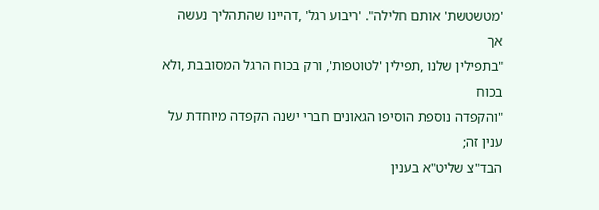'מטשטשת' אותם חלילה". 'ריבוע רגל' ,דהיינו שהתהליך נעשה אך
"בתפילין שלנו ,תפילין 'לטוטפות', ורק בכוח הרגל המסובבת ,ולא בכוח
"והקפדה נוספת הוסיפו הגאונים חברי ישנה הקפדה מיוחדת על ענין זה;
הבד"צ שליט"א בענין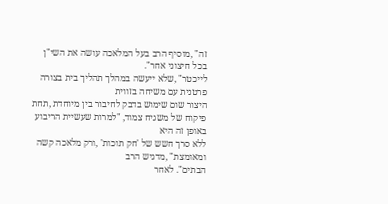זה" ,מוסיף הרב בעל המלאכה עושה את השי"ן בכל חיצוני אחר".
לייכטר" ,שלא ייעשה במהלך תהליך בית בצורה פרטנית עם משיחה בזווית
היצור שום שימוש בדבק לחיבור בין מיוחדת ,תחת פיקוח של משגיח צמוד, "למרות שעשיית הריבוע באופן זה היא
ללא סרך חשש של 'חק תוכות' ,ורק מלאכה קשה ומאומצת" ,מדגיש הרב
הבתים". לאחר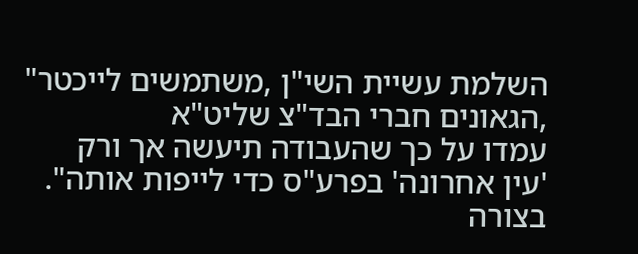השלמת עשיית השי"ן ,משתמשים לייכטר" ,הגאונים חברי הבד"צ שליט"א
עמדו על כך שהעבודה תיעשה אך ורק
'עין אחרונה' בפרע"ס כדי לייפות אותה". בצורה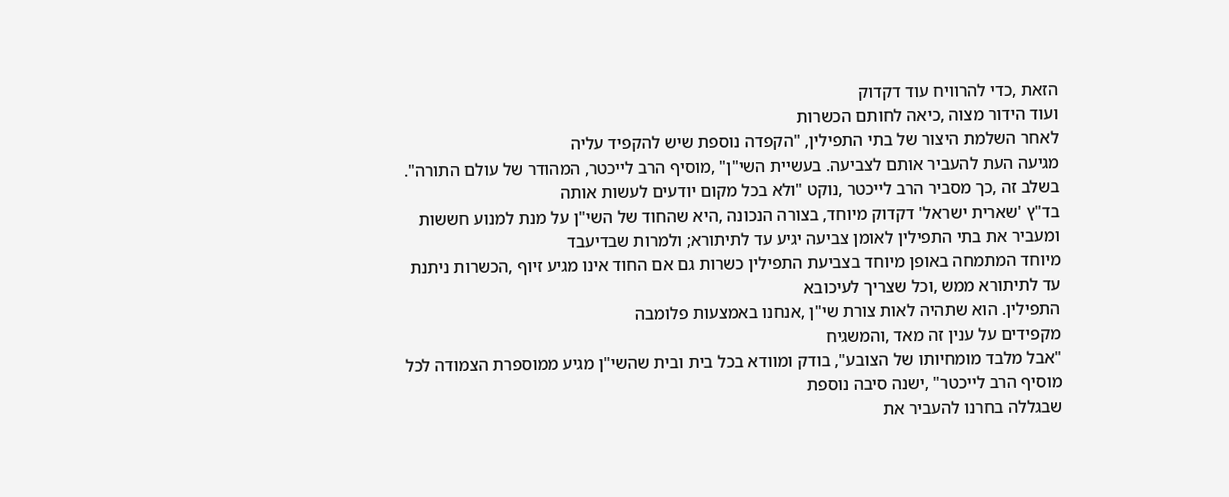הזאת ,כדי להרוויח עוד דקדוק
ועוד הידור מצוה ,כיאה לחותם הכשרות
לאחר השלמת היצור של בתי התפילין, "הקפדה נוספת שיש להקפיד עליה
מגיעה העת להעביר אותם לצביעה. בעשיית השי"ן" ,מוסיף הרב לייכטר, המהודר של עולם התורה".
בשלב זה ,כך מסביר הרב לייכטר ,נוקט "ולא בכל מקום יודעים לעשות אותה
בד"ץ 'שארית ישראל' דקדוק מיוחד, בצורה הנכונה ,היא שהחוד של השי"ן על מנת למנוע חששות
ומעביר את בתי התפילין לאומן צביעה יגיע עד לתיתורא; ולמרות שבדיעבד
מיוחד המתמחה באופן מיוחד בצביעת התפילין כשרות גם אם החוד אינו מגיע זיוף ,הכשרות ניתנת
עד לתיתורא ממש ,וכל שצריך לעיכובא
התפילין. הוא שתהיה לאות צורת שי"ן ,אנחנו באמצעות פלומבה
מקפידים על ענין זה מאד ,והמשגיח
"אבל מלבד מומחיותו של הצובע", בודק ומוודא בכל בית ובית שהשי"ן מגיע ממוספרת הצמודה לכל
מוסיף הרב לייכטר" ,ישנה סיבה נוספת
שבגללה בחרנו להעביר את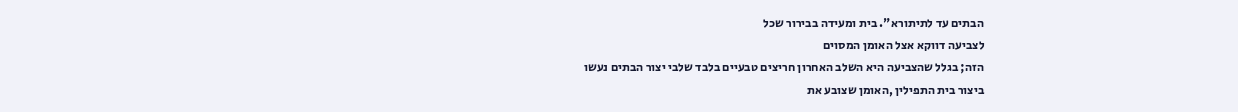הבתים עד לתיתורא". בית ומעידה בבירור שכל
לצביעה דווקא אצל האומן המסוים
הזה; בגלל שהצביעה היא השלב האחרון חריצים טבעיים בלבד שלבי יצור הבתים נעשו
ביצור בית התפילין ,האומן שצובע את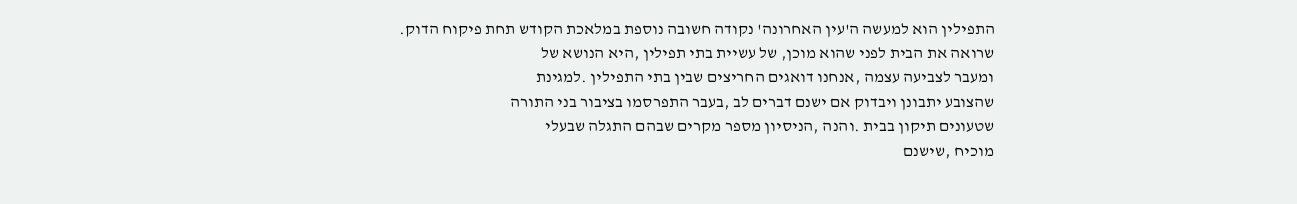התפילין הוא למעשה ה'עין האחרונה' נקודה חשובה נוספת במלאכת הקודש תחת פיקוח הדוק.
שרואה את הבית לפני שהוא מוכן, של עשיית בתי תפילין ,היא הנושא של
ומעבר לצביעה עצמה ,אנחנו דואגים החריצים שבין בתי התפילין .למגינת
שהצובע יתבונן ויבדוק אם ישנם דברים לב ,בעבר התפרסמו בציבור בני התורה
שטעונים תיקון בבית .והנה ,הניסיון מספר מקרים שבהם התגלה שבעלי
מוכיח ,שישנם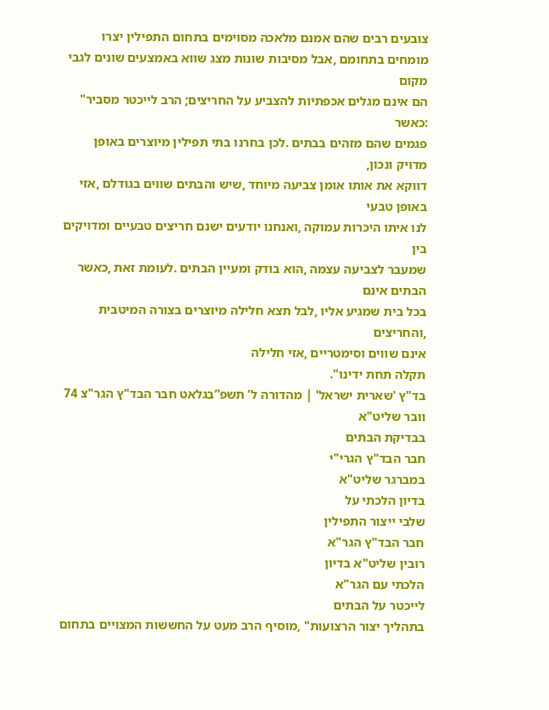צובעים רבים שהם אמנם מלאכה מסוימים בתחום התפילין יצרו
מומחים בתחומם ,אבל מסיבות שונות מצג שווא באמצעים שונים לגבי מקום
הם אינם מגלים אכפתיות להצביע על החריצים; הרב לייכטר מסביר" :כאשר
פגמים שהם מזהים בבתים .לכן בחרנו בתי תפילין מיוצרים באופן מדויק ונכון,
דווקא את אותו אומן צביעה מיוחד ,שיש והבתים שווים בגודלם ,אזי באופן טבעי
לנו איתו היכרות עמוקה ,ואנחנו יודעים ישנם חריצים טבעיים ומדויקים בין
שמעבר לצביעה עצמה ,הוא בודק ומעיין הבתים .לעומת זאת ,כאשר הבתים אינם
בכל בית שמגיע אליו ,לבל תצא חלילה מיוצרים בצורה המיטבית ,והחריצים
אינם שווים וסימטריים ,אזי חלילה
תקלה תחת ידינו".
בד"ץ 'שארית ישראל' | מהדורה ל’ תשפ”בגלאט חבר הבד"ץ הגר"צ 74
וובר שליט"א
בבדיקת הבתים
חבר הבד"ץ הגרי"י
במברגר שליט"א
בדיון הלכתי על
שלבי ייצור התפילין
חבר הבד"ץ הגר"א
רובין שליט"א בדיון
הלכתי עם הגר"א
לייכטר על הבתים
בתהליך יצור הרצועות" ,מוסיף הרב מעט על החששות המצויים בתחום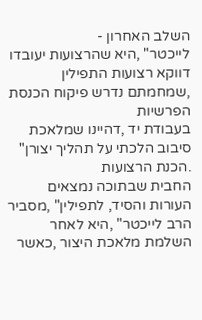השלב האחרון -
לייכטר" ,היא שהרצועות יעובדו דווקא רצועות התפילין ,שמחמתם נדרש פיקוח הכנסת הפרשיות
בעבודת יד ,דהיינו שמלאכת סיבוב הלכתי על תהליך יצורן" .הכנת הרצועות
החבית שבתוכה נמצאים העורות והסיד, לתפילין" ,מסביר הרב לייכטר" ,היא לאחר השלמת מלאכת היצור ,כאשר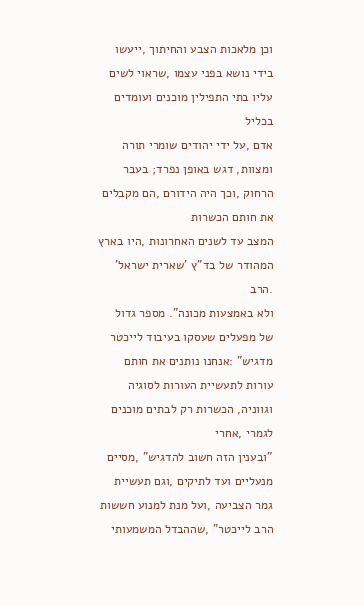וכן מלאכות הצבע והחיתוך ,ייעשו בידי נושא בפני עצמו ,שראוי לשים עליו בתי התפילין מוכנים ועומדים בכליל
אדם ,על ידי יהודים שומרי תורה ומצוות, דגש באופן נפרד; בעבר הרחוק ,וכך היה הידורם ,הם מקבלים את חותם הכשרות
המצב עד לשנים האחרונות ,היו בארץ המהודר של בד"ץ 'שארית ישראל' .הרב
ולא באמצעות מכונה". מספר גדול של מפעלים שעסקו בעיבוד לייכטר מדגיש" :אנחנו נותנים את חותם
עורות לתעשיית העורות לסוגיה וגווניה, הכשרות רק לבתים מוכנים לגמרי ,אחרי
"ובענין הזה חשוב להדגיש" ,מסיים מנעליים ועד לתיקים ,וגם תעשיית גמר הצביעה ,ועל מנת למנוע חששות
הרב לייכטר" ,שההבדל המשמעותי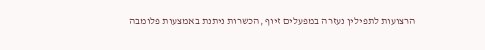הרצועות לתפילין נעזרה במפעלים זיוף ,הכשרות ניתנת באמצעות פלומבה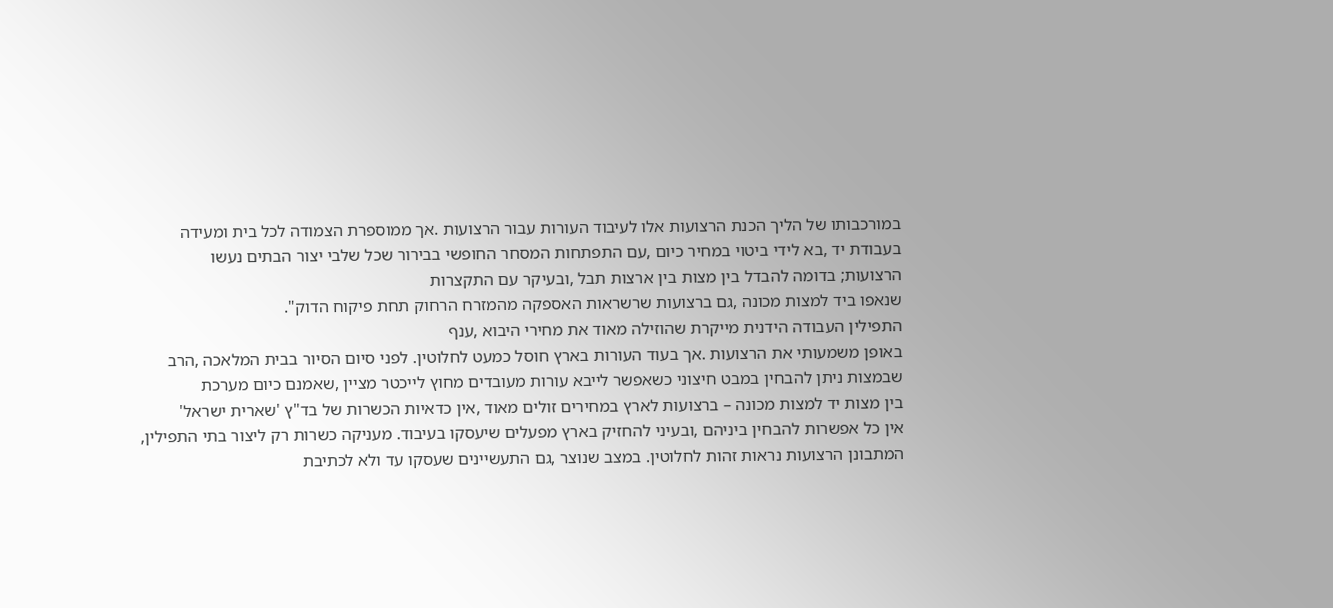במורכבותו של הליך הכנת הרצועות אלו לעיבוד העורות עבור הרצועות .אך ממוספרת הצמודה לכל בית ומעידה
בעבודת יד ,בא לידי ביטוי במחיר כיום ,עם התפתחות המסחר החופשי בבירור שכל שלבי יצור הבתים נעשו
הרצועות; בדומה להבדל בין מצות בין ארצות תבל ,ובעיקר עם התקצרות
שנאפו ביד למצות מכונה ,גם ברצועות שרשראות האספקה מהמזרח הרחוק תחת פיקוח הדוק".
התפילין העבודה הידנית מייקרת שהוזילה מאוד את מחירי היבוא ,ענף
באופן משמעותי את הרצועות .אך בעוד העורות בארץ חוסל כמעט לחלוטין. לפני סיום הסיור בבית המלאכה ,הרב
שבמצות ניתן להבחין במבט חיצוני כשאפשר לייבא עורות מעובדים מחוץ לייכטר מציין ,שאמנם כיום מערכת
בין מצות יד למצות מכונה – ברצועות לארץ במחירים זולים מאוד ,אין כדאיות הכשרות של בד"ץ 'שארית ישראל'
אין כל אפשרות להבחין ביניהם ,ובעיני להחזיק בארץ מפעלים שיעסקו בעיבוד. מעניקה כשרות רק ליצור בתי התפילין,
המתבונן הרצועות נראות זהות לחלוטין. במצב שנוצר ,גם התעשיינים שעסקו עד ולא לכתיבת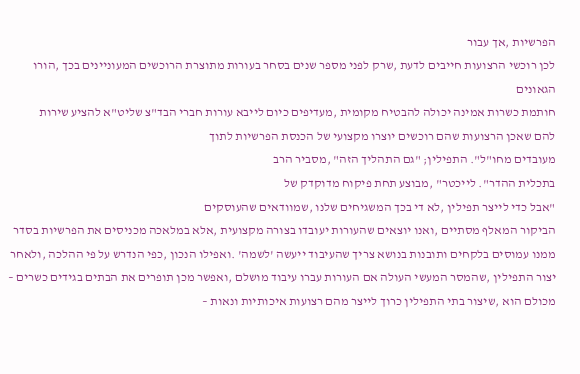הפרשיות ,אך עבור
לכן רוכשי הרצועות חייבים לדעת ,שרק לפני מספר שנים בסחר בעורות מתוצרת הרוכשים המעוניינים בכך ,הורו הגאונים
חותמת כשרות אמינה יכולה להבטיח מקומית ,מעדיפים כיום לייבא עורות חברי הבד"צ שליט"א להציע שירות
להם שאכן הרצועות שהם רוכשים יוצרו מקצועי של הכנסת הפרשיות לתוך
מעובדים מחו"ל". התפילין; "גם התהליך הזה" ,מסביר הרב
בתכלית ההדר". לייכטר" ,מבוצע תחת פיקוח מדוקדק של
"אבל כדי לייצר תפילין ,לא די בכך המשגיחים שלנו ,שמוודאים שהעוסקים
הביקור המאלף מסתיים ,ואנו יוצאים שהעורות יעובדו בצורה מקצועית ,אלא במלאכה מכניסים את הפרשיות בסדר
ממנו עמוסים בלקחים ותובנות בנושא צריך שהעיבוד ייעשה 'לשמה' .ואפילו הנכון ,כפי הנדרש על פי ההלכה ,ולאחר
יצור התפילין ,שהמסר המעשי העולה אם העורות עברו עיבוד מושלם ,ואפשר מכן תופרים את הבתים בגידים כשרים –
מכולם הוא ,שיצור בתי התפילין כרוך לייצר מהם רצועות איכותיות ונאות –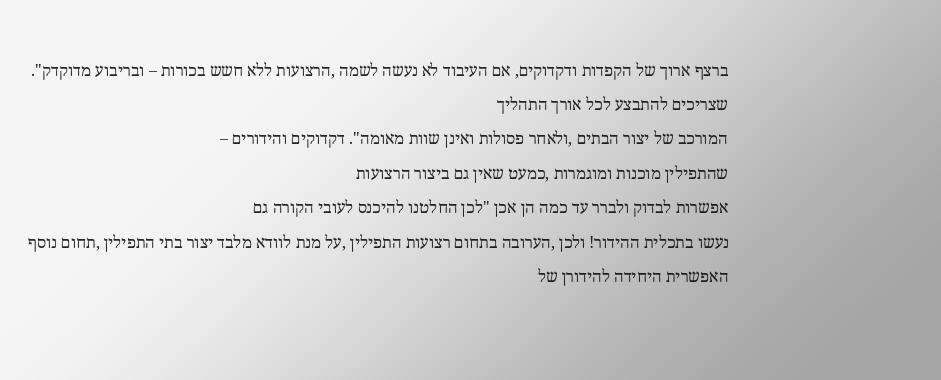ברצף ארוך של הקפדות ודקדוקים, אם העיבוד לא נעשה לשמה ,הרצועות ללא חשש בכורות – ובריבוע מדוקדק".
שצריכים להתבצע לכל אורך התהליך
המורכב של יצור הבתים ,ולאחר פסולות ואינן שוות מאומה". דקדוקים והידורים –
שהתפילין מוכנות ומוגמרות ,כמעט שאין גם ביצור הרצועות
אפשרות לבדוק ולברר עד כמה הן אכן "לכן החלטנו להיכנס לעובי הקורה גם
נעשו בתכלית ההידור! ולכן ,הערובה בתחום רצועות התפילין ,על מנת לוודא מלבד יצור בתי התפילין ,תחום נוסף
האפשרית היחידה להידורן של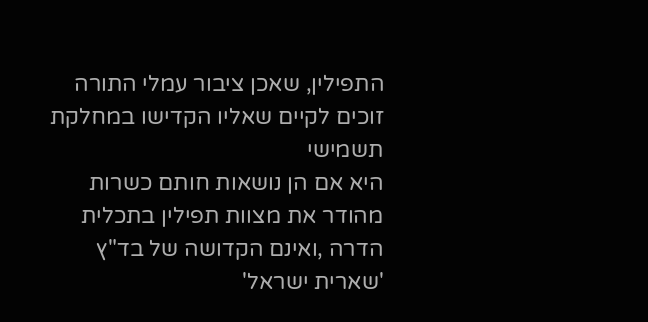התפילין, שאכן ציבור עמלי התורה זוכים לקיים שאליו הקדישו במחלקת תשמישי
היא אם הן נושאות חותם כשרות מהודר את מצוות תפילין בתכלית הדרה ,ואינם הקדושה של בד"ץ 'שארית ישראל'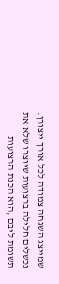שמייצג השגחה צמודה לכל אורך ייצורן. נכשלים חלילה ברצועות שיוצרו שלא את תשומת ליבם ,הוא הכנת הרצועות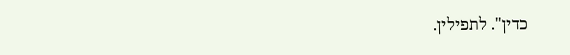כדין". לתפילין.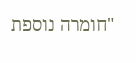"חומרה נוספת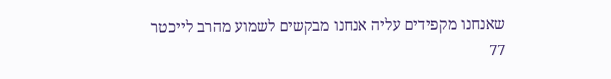שאנחנו מקפידים עליה אנחנו מבקשים לשמוע מהרב לייכטר
77